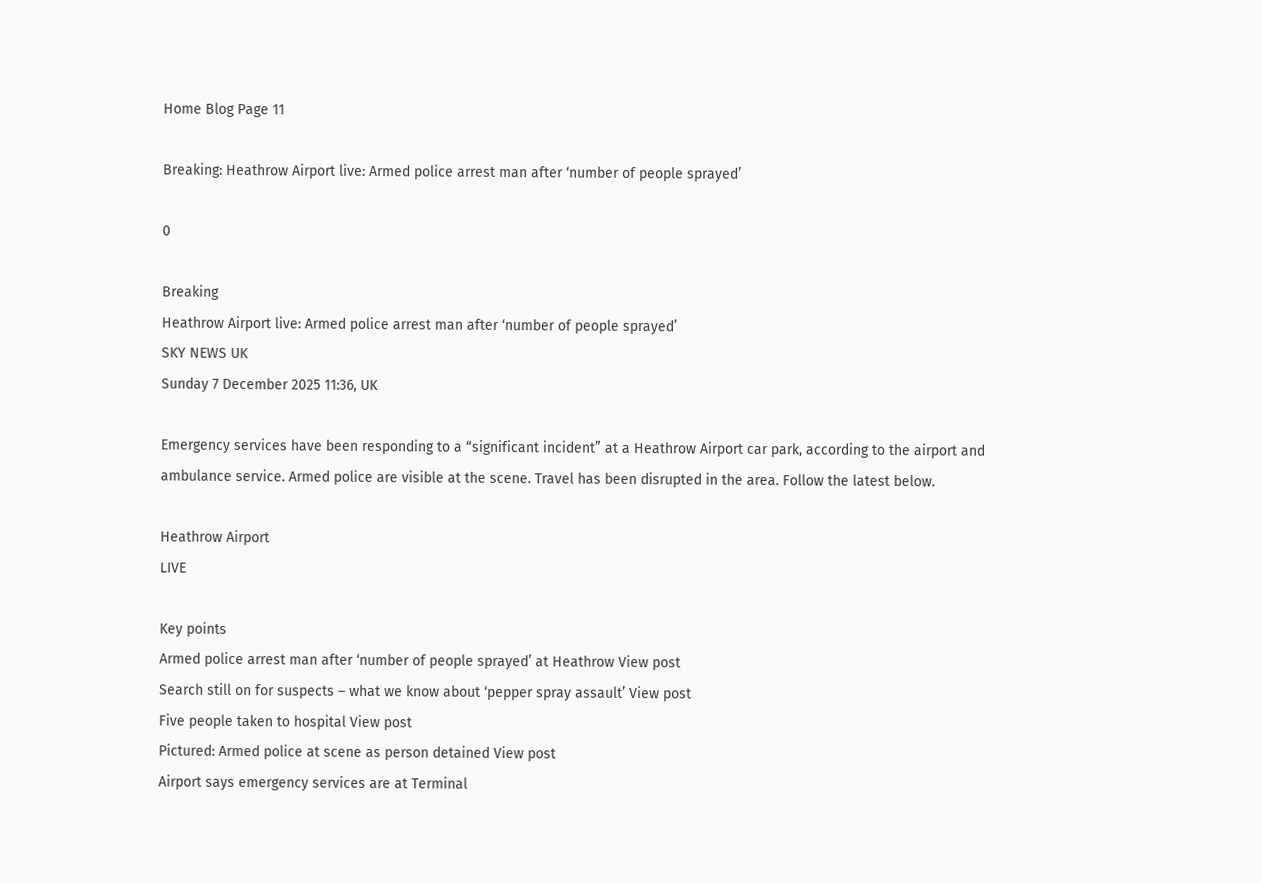Home Blog Page 11

Breaking: Heathrow Airport live: Armed police arrest man after ‘number of people sprayed’

0

Breaking
Heathrow Airport live: Armed police arrest man after ‘number of people sprayed’
SKY NEWS UK
Sunday 7 December 2025 11:36, UK

Emergency services have been responding to a “significant incident” at a Heathrow Airport car park, according to the airport and ambulance service. Armed police are visible at the scene. Travel has been disrupted in the area. Follow the latest below.

Heathrow Airport
LIVE

Key points
Armed police arrest man after ‘number of people sprayed’ at Heathrow View post
Search still on for suspects – what we know about ‘pepper spray assault’ View post
Five people taken to hospital View post
Pictured: Armed police at scene as person detained View post
Airport says emergency services are at Terminal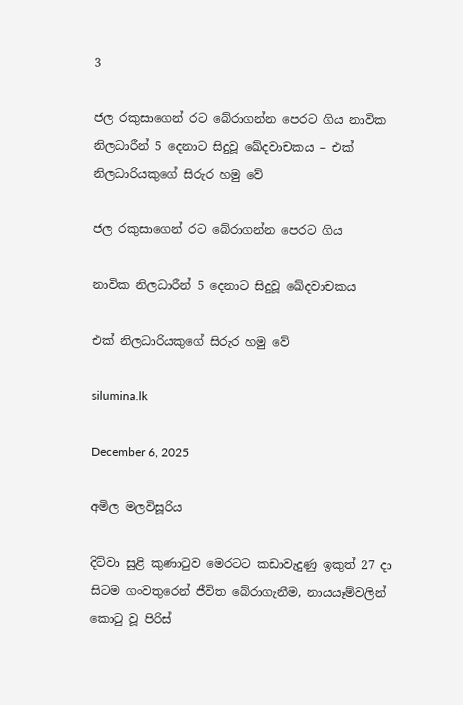3

ජල රකුසාගෙන් රට බේරාගන්න පෙරට ගිය නාවික නිලධාරීන් 5 දෙනාට සිදුවූ ඛේදවාචකය – එක් නිලධාරියකුගේ සිරුර හමු වේ

ජල රකුසාගෙන් රට බේරාගන්න පෙරට ගිය

නාවික නිලධාරීන් 5 දෙනාට සිදුවූ ඛේදවාචකය

එක් නිලධාරියකුගේ සිරුර හමු වේ

silumina.lk

December 6, 2025

අමිල මලවිසූරිය

දිට්වා සුළි කුණාටුව මෙරටට කඩාවැදුණු ඉකුත් 27 දා සිටම ගංවතුරෙන් ජීවිත බේරාගැනීම, නායයෑම්වලින් කොටු වූ පිරිස්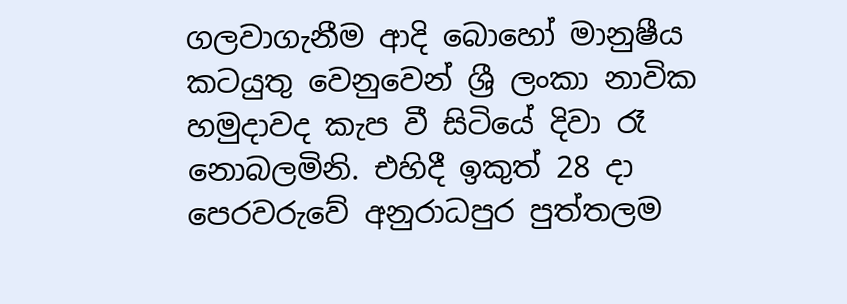ගලවාගැනීම ආදි බොහෝ මානුෂීය කටයුතු වෙනුවෙන් ශ්‍රී ලංකා නාවික හමුදාවද කැප වී සිටියේ දිවා රෑ නොබලමිනි. එහිදී ඉකුත් 28 දා පෙරවරුවේ අනුරාධපුර පුත්තලම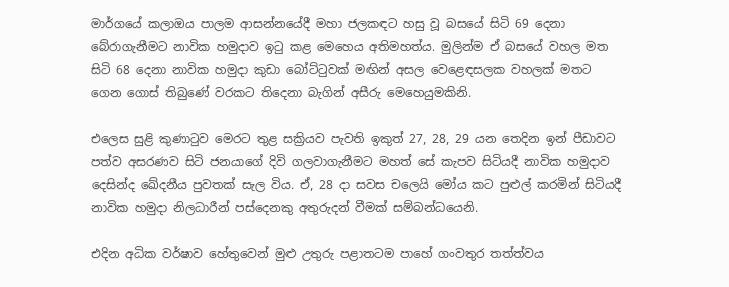මාර්ගයේ කලාඔය පාලම ආසන්නයේදී මහා ජලකඳට හසු වූ බසයේ සිටි 69 දෙනා බේරාගැනීමට නාවික හමුදාව ඉටු කළ මෙහෙය අතිමහත්ය. මුලින්ම ඒ බසයේ වහල මත සිටි 68 දෙනා නාවික හමුදා කුඩා බෝට්ටුවක් මඟින් අසල වෙළෙඳසලක වහලක් මතට ගෙන ගොස් තිබුණේ වරකට තිදෙනා බැගින් අසීරු මෙහෙයුමකිනි.

එලෙස සුළි කුණාටුව මෙරට තුළ සක්‍රියව පැවති ඉකුත් 27, 28, 29 යන තෙදින ඉන් පීඩාවට පත්ව අසරණව සිටි ජනයාගේ දිවි ගලවාගැනීමට මහත් සේ කැපව සිටියදී නාවික හමුදාව දෙසින්ද ඛේදනීය පුවතක් සැල විය. ඒ, 28 දා සවස චලෙයි මෝය කට පුළුල් කරමින් සිටියදී නාවික හමුදා නිලධාරීන් පස්දෙනකු අතුරුදන් වීමක් සම්බන්ධයෙනි.

එදින අධික වර්ෂාව හේතුවෙන් මුළු උතුරු පළාතටම පාහේ ගංවතුර තත්ත්වය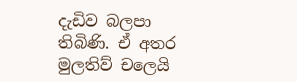දැඩිව බලපා තිබිණි. ඒ අතර මුලතිව් චලෙයි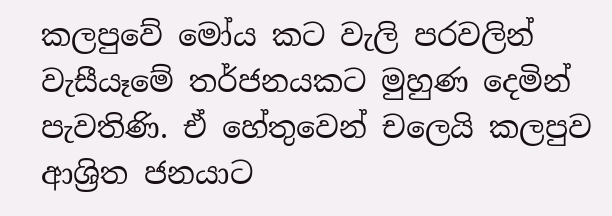කලපුවේ මෝය කට වැලි පරවලින් වැසීයෑමේ තර්ජනයකට මුහුණ දෙමින් පැවතිණි. ඒ හේතුවෙන් චලෙයි කලපුව ආශ්‍රිත ජනයාට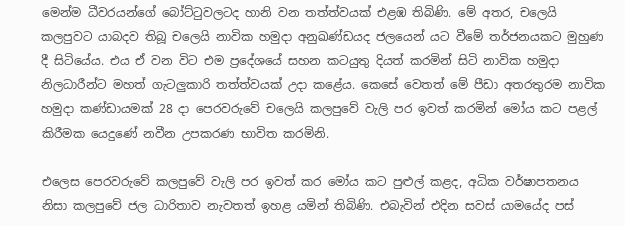මෙන්ම ධීවරයන්ගේ බෝට්ටුවලටද හානි වන තත්ත්වයක් එළඹ තිබිණි. මේ අතර, චලෙයි කලපුවට යාබදව තිබූ චලෙයි නාවික හමුදා අනුඛණ්ඩයද ජලයෙන් යට වීමේ තර්ජනයකට මුහුණ දී සිටියේය. එය ඒ වන විට එම ප්‍රදේශයේ සහන කටයුතු දියත් කරමින් සිටි නාවික හමුදා නිලධාරීන්ට මහත් ගැටලුකාරි තත්ත්වයක් උදා කළේය. කෙසේ වෙතත් මේ පීඩා අතරතුරම නාවික හමුදා කණ්ඩායමක් 28 දා පෙරවරුවේ චලෙයි කලපුවේ වැලි පර ඉවත් කරමින් මෝය කට පළල් කිරීමක යෙදුණේ නවීන උපකරණ භාවිත කරමිනි.

එලෙස පෙරවරුවේ කලපුවේ වැලි පර ඉවත් කර මෝය කට පුළුල් කළද, අධික වර්ෂාපතනය නිසා කලපුවේ ජල ධාරිතාව නැවතත් ඉහළ යමින් තිබිණි. එබැවින් එදින සවස් යාමයේද පස්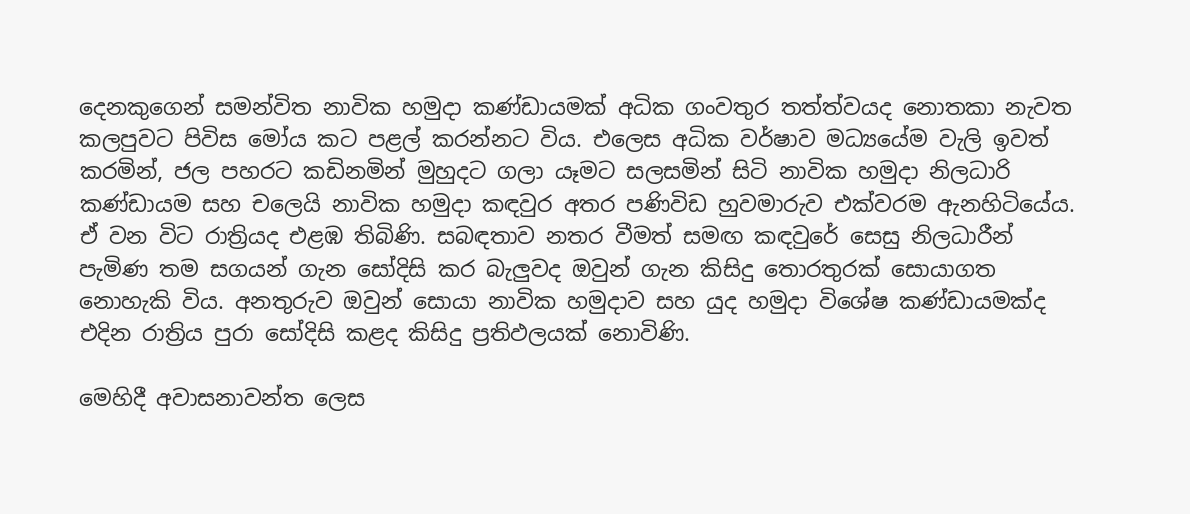දෙනකුගෙන් සමන්විත නාවික හමුදා කණ්ඩායමක් අධික ගංවතුර තත්ත්වයද නොතකා නැවත කලපුවට පිවිස මෝය කට පළල් කරන්නට විය. එලෙස අධික වර්ෂාව මධ්‍යයේම වැලි ඉවත් කරමින්, ජල පහරට කඩිනමින් මුහුදට ගලා යෑමට සලසමින් සිටි නාවික හමුදා නිලධාරි කණ්ඩායම සහ චලෙයි නාවික හමුදා කඳවුර අතර පණිවිඩ හුවමාරුව එක්වරම ඇනහිටියේය. ඒ වන විට රාත්‍රියද එළඹ තිබිණි. සබඳතාව නතර වීමත් සමඟ කඳවුරේ සෙසු නිලධාරීන් පැමිණ තම සගයන් ගැන සෝදිසි කර බැලුවද ඔවුන් ගැන කිසිදු තොරතුරක් සොයාගත නොහැකි විය. අනතුරුව ඔවුන් සොයා නාවික හමුදාව සහ යුද හමුදා විශේෂ කණ්ඩායමක්ද එදින රාත්‍රිය පුරා සෝදිසි කළද කිසිදු ප්‍රතිඵලයක් නොවිණි.

මෙහිදී අවාසනාවන්ත ලෙස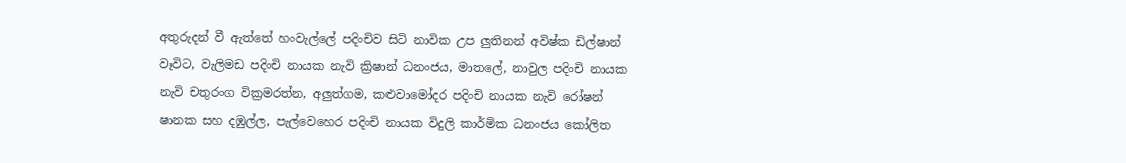අතුරුදන් වී ඇත්තේ හංවැල්ලේ පදිංචිව සිටි නාවික උප ලුතිනන් අවිෂ්ක ඩිල්ෂාන් වෑවිට, වැලිමඩ පදිංචි නායක නැවි ක්‍රිෂාන් ධනංජය, මාතලේ, නාවුල පදිංචි නායක නැවි චතුරංග වික්‍රමරත්න, අලුත්ගම, කළුවාමෝදර පදිංචි නායක නැවි රෝෂන් ෂානක සහ දඹුල්ල, පැල්වෙහෙර පදිංචි නායක විදුලි කාර්මික ධනංජය කෝලිත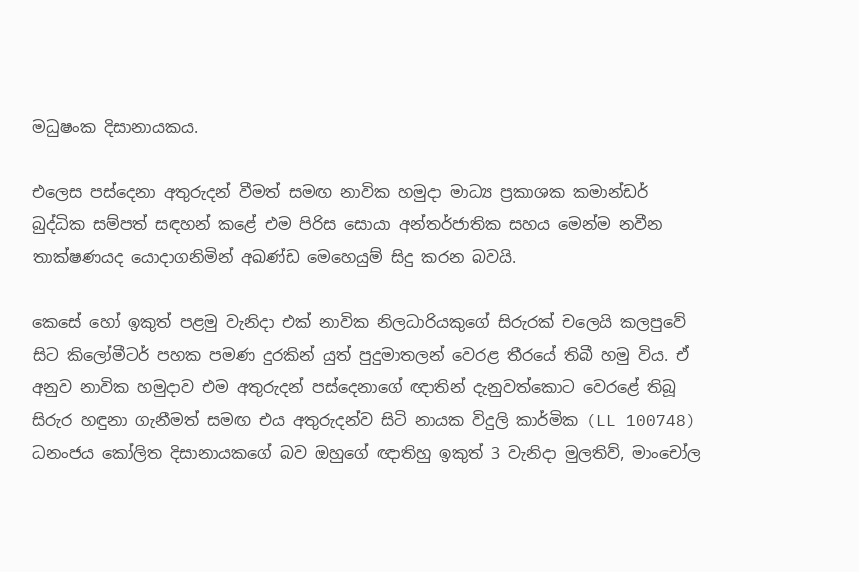මධුෂංක දිසානායකය.

එලෙස පස්දෙනා අතුරුදන් වීමත් සමඟ නාවික හමුදා මාධ්‍ය ප්‍රකාශක කමාන්ඩර් බුද්ධික සම්පත් සඳහන් කළේ එම පිරිස සොයා අන්තර්ජාතික සහය මෙන්ම නවීන තාක්ෂණයද යොදාගනිමින් අඛණ්ඩ මෙහෙයුම් සිදු කරන බවයි.

කෙසේ හෝ ඉකුත් පළමු වැනිදා එක් නාවික නිලධාරියකුගේ සිරුරක් චලෙයි කලපුවේ සිට කිලෝමීටර් පහක පමණ දුරකින් යුත් පුදුමාතලන් වෙරළ තීරයේ තිබී හමු විය. ඒ අනුව නාවික හමුදාව එම අතුරුදන් පස්දෙනාගේ ඥාතින් දැනුවත්කොට වෙරළේ තිබූ සිරුර හඳුනා ගැනීමත් සමඟ එය අතුරුදන්ව සිටි නායක විදුලි කාර්මික (LL 100748) ධනංජය කෝලිත දිසානායකගේ බව ඔහුගේ ඥාතිහු ඉකුත් 3 වැනිදා මුලතිව්, මාංචෝල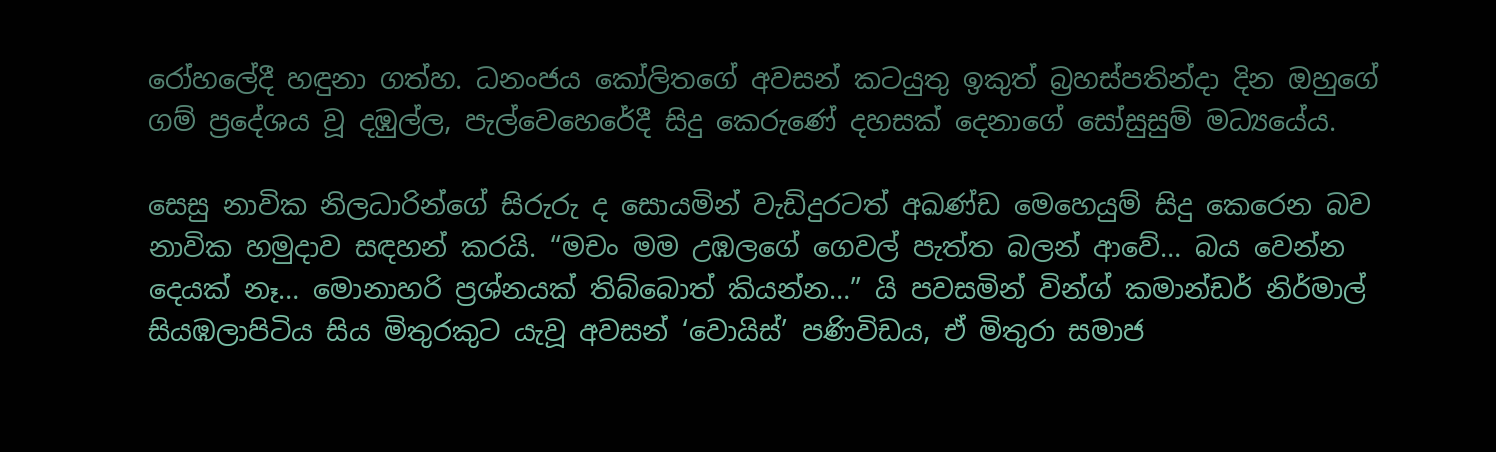රෝහලේදී හඳුනා ගත්හ. ධනංජය කෝලිතගේ අවසන් කටයුතු ඉකුත් බ්‍රහස්පතින්දා දින ඔහුගේ ගම් ප්‍රදේශය වූ දඹුල්ල, පැල්වෙහෙරේදී සිදු කෙරුණේ දහසක් දෙනාගේ සෝසුසුම් මධ්‍යයේය.

සෙසු නාවික නිලධාරින්ගේ සිරුරු ද සොයමින් වැඩිදුරටත් අඛණ්ඩ මෙහෙයුම් සිදු කෙරෙන බව නාවික හමුදාව සඳහන් කරයි. “මචං මම උඹලගේ ගෙවල් පැත්ත බලන් ආවේ… බය වෙන්න දෙයක් නෑ… මොනාහරි ප්‍රශ්නයක් තිබ්බොත් කියන්න…” යි පවසමින් වින්ග් කමාන්ඩර් නිර්මාල් සියඹලාපිටිය සිය මිතුරකුට යැවූ අවසන් ‘වොයිස්’ පණිවිඩය, ඒ මිතුරා සමාජ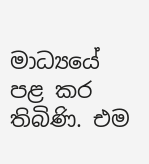මාධ්‍යයේ පළ කර තිබිණි. එම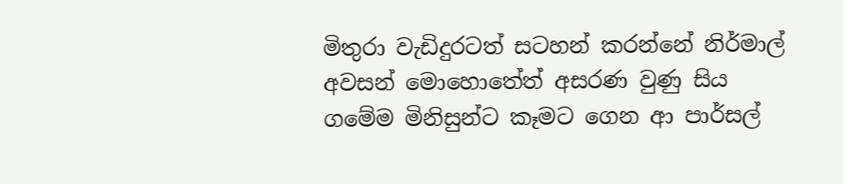මිතුරා වැඩිදුරටත් සටහන් කරන්නේ නිර්මාල් අවසන් මොහොතේත් අසරණ වුණු සිය ගමේම මිනිසුන්ට කෑමට ගෙන ආ පාර්සල්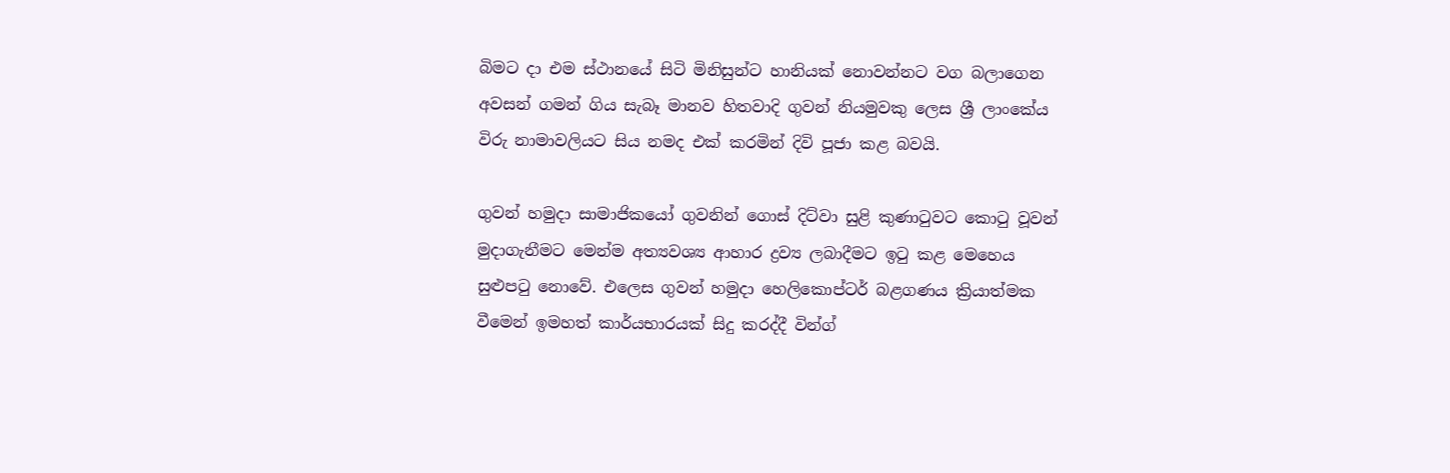බිමට දා එම ස්ථානයේ සිටි මිනිසුන්ට හානියක් නොවන්නට වග බලාගෙන අවසන් ගමන් ගිය සැබෑ මානව හිතවාදි ගුවන් නියමුවකු ලෙස ශ්‍රී ලාංකේය විරු නාමාවලියට සිය නමද එක් කරමින් දිවි පූජා කළ බවයි.

ගුවන් හමුදා සාමාජිකයෝ ගුවනින් ගොස් දිට්වා සුළි කුණාටුවට කොටු වූවන් මුදාගැනීමට මෙන්ම අත්‍යවශ්‍ය ආහාර ද්‍රව්‍ය ලබාදීමට ඉටු කළ මෙහෙය සුළුපටු නොවේ. එලෙස ගුවන් හමුදා හෙලිකොප්ටර් බළගණය ක්‍රියාත්මක වීමෙන් ඉමහත් කාර්යභාරයක් සිදු කරද්දී වින්ග්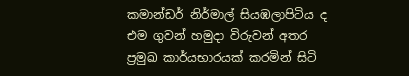කමාන්ඩර් නිර්මාල් සියඹලාපිටිය ද එම ගුවන් හමුදා විරුවන් අතර ප්‍රමුඛ කාර්යභාරයක් කරමින් සිටි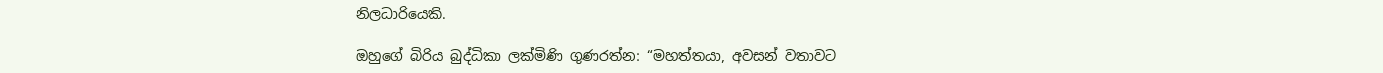නිලධාරියෙකි.

ඔහුගේ බිරිය බුද්ධිකා ලක්මිණි ගුණරත්න: “මහත්තයා, අවසන් වතාවට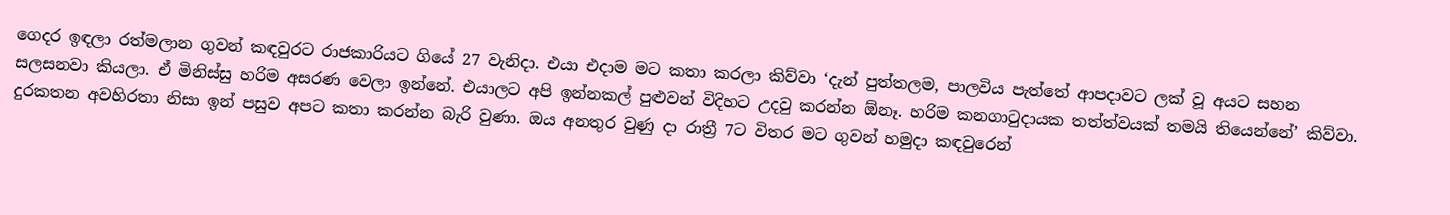ගෙදර ඉඳලා රත්මලාන ගුවන් කඳවුරට රාජකාරියට ගියේ 27 වැනිදා. එයා එදාම මට කතා කරලා කිව්වා ‘දැන් පුත්තලම, පාලවිය පැත්තේ ආපදාවට ලක් වූ අයට සහන සලසනවා කියලා. ඒ මිනිස්සු හරිම අසරණ වෙලා ඉන්නේ. එයාලට අපි ඉන්නකල් පුළුවන් විදිහට උදවු කරන්න ඕනෑ. හරිම කනගාටුදායක තත්ත්වයක් තමයි තියෙන්නේ’ කිව්වා. දුරකතන අවහිරතා නිසා ඉන් පසුව අපට කතා කරන්න බැරි වුණා. ඔය අනතුර වුණු දා රාත්‍රී 7ට විතර මට ගුවන් හමුදා කඳවුරෙන්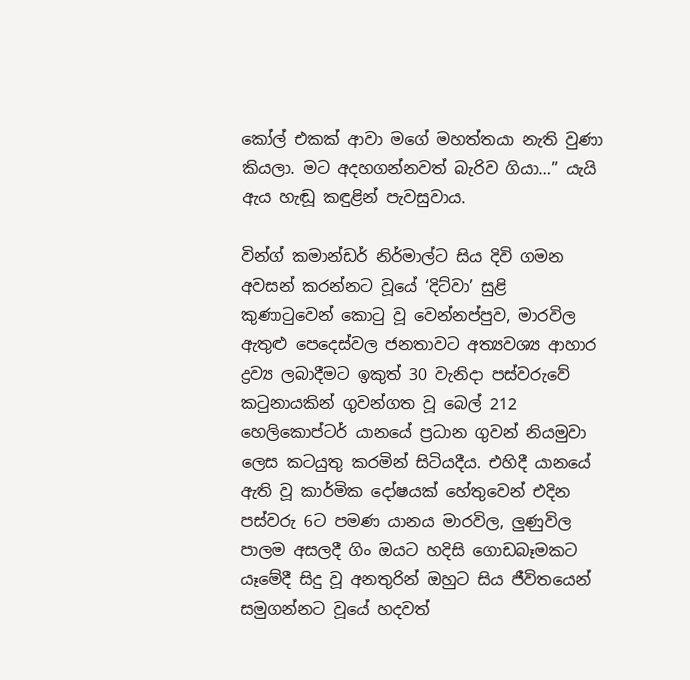කෝල් එකක් ආවා මගේ මහත්තයා නැති වුණා කියලා. මට අදහගන්නවත් බැරිව ගියා…” යැයි ඇය හැඬූ කඳුළින් පැවසුවාය.

වින්ග් කමාන්ඩර් නිර්මාල්ට සිය දිවි ගමන අවසන් කරන්නට වූයේ ‘දිට්වා’ සුළි කුණාටුවෙන් කොටු වූ වෙන්නප්පුව, මාරවිල ඇතුළු පෙදෙස්වල ජනතාවට අත්‍යවශ්‍ය ආහාර ද්‍රව්‍ය ලබාදීමට ඉකුත් 30 වැනිදා පස්වරුවේ කටුනායකින් ගුවන්ගත වූ බෙල් 212 හෙලිකොප්ටර් යානයේ ප්‍රධාන ගුවන් නියමුවා ලෙස කටයුතු කරමින් සිටියදීය. එහිදී යානයේ ඇති වූ කාර්මික දෝෂයක් හේතුවෙන් එදින පස්වරු 6ට පමණ යානය මාරවිල, ලුණුවිල පාලම අසලදී ගිං ඔයට හදිසි ගොඩබෑමකට යෑමේදී සිදු වූ අනතුරින් ඔහුට සිය ජීවිතයෙන් සමුගන්නට වූයේ හදවත්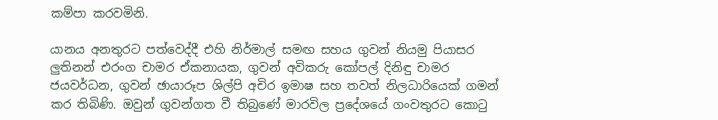කම්පා කරවමිනි.

යානය අනතුරට පත්වෙද්දී එහි නිර්මාල් සමඟ සහය ගුවන් නියමු පියාසර ලුතිනන් එරංග චාමර ඒකනායක, ගුවන් අවිකරු කෝපල් දිනිඳු චාමර ජයවර්ධන, ගුවන් ඡායාරූප ශිල්පි අචිර ඉමාෂ සහ තවත් නිලධාරියෙක් ගමන් කර තිබිණි. ඔවුන් ගුවන්ගත වී තිබුණේ මාරවිල ප්‍රදේශයේ ගංවතුරට කොටු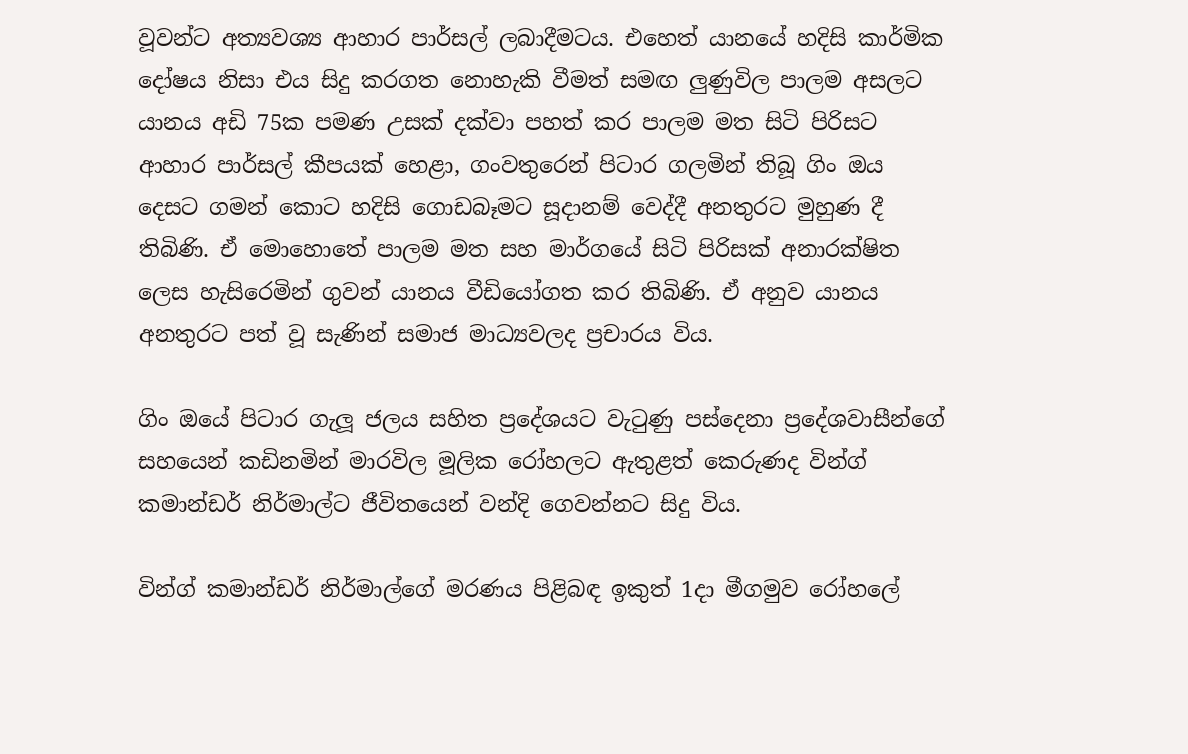වූවන්ට අත්‍යවශ්‍ය ආහාර පාර්සල් ලබාදීමටය. එහෙත් යානයේ හදිසි කාර්මික දෝෂය නිසා එය සිදු කරගත නොහැකි වීමත් සමඟ ලුණුවිල පාලම අසලට යානය අඩි 75ක පමණ උසක් දක්වා පහත් කර පාලම මත සිටි පිරිසට ආහාර පාර්සල් කීපයක් හෙළා, ගංවතුරෙන් පිටාර ගලමින් තිබූ ගිං ඔය දෙසට ගමන් කොට හදිසි ගොඩබෑමට සූදානම් වෙද්දී අනතුරට මුහුණ දී තිබිණි. ඒ මොහොතේ පාලම මත සහ මාර්ගයේ සිටි පිරිසක් අනාරක්ෂිත ලෙස හැසිරෙමින් ගුවන් යානය වීඩියෝගත කර තිබිණි. ඒ අනුව යානය අනතුරට පත් වූ සැණින් සමාජ මාධ්‍යවලද ප්‍රචාරය විය.

ගිං ඔයේ පිටාර ගැලූ ජලය සහිත ප්‍රදේශයට වැටුණු පස්දෙනා ප්‍රදේශවාසීන්ගේ සහයෙන් කඩිනමින් මාරවිල මූලික රෝහලට ඇතුළත් කෙරුණද වින්ග් කමාන්ඩර් නිර්මාල්ට ජීවිතයෙන් වන්දි ගෙවන්නට සිදු විය.

වින්ග් කමාන්ඩර් නිර්මාල්ගේ මරණය පිළිබඳ ඉකුත් 1දා මීගමුව රෝහලේ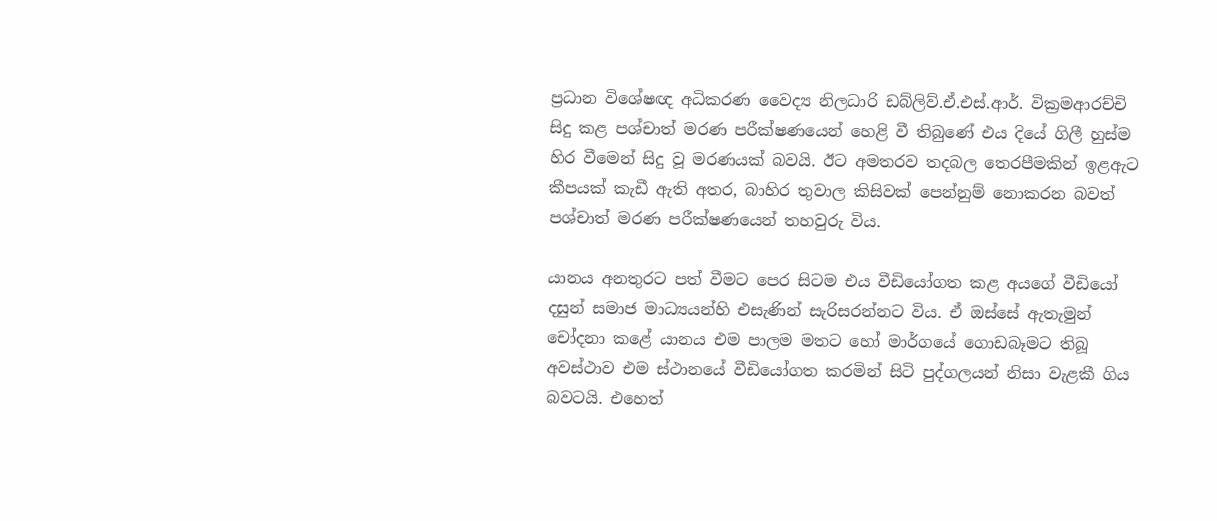ප්‍රධාන විශේෂඥ අධිකරණ වෛද්‍ය නිලධාරි ඩබ්ලිව්.ඒ.එස්.ආර්. වික්‍රමආරච්චි සිදු කළ පශ්චාත් මරණ පරීක්ෂණයෙන් හෙළි වී තිබුණේ එය දියේ ගිලී හුස්ම හිර වීමෙන් සිදු වූ මරණයක් බවයි. ඊට අමතරව තදබල තෙරපීමකින් ඉළඇට කීපයක් කැඩී ඇති අතර, බාහිර තුවාල කිසිවක් පෙන්නුම් නොකරන බවත් පශ්චාත් මරණ පරීක්ෂණයෙන් තහවුරු විය.

යානය අනතුරට පත් වීමට පෙර සිටම එය වීඩියෝගත කළ අයගේ වීඩියෝ දසුන් සමාජ මාධ්‍යයන්හි එසැණින් සැරිසරන්නට විය. ඒ ඔස්සේ ඇතැමුන් චෝදනා කළේ යානය එම පාලම මතට හෝ මාර්ගයේ ගොඩබෑමට තිබූ අවස්ථාව එම ස්ථානයේ වීඩියෝගත කරමින් සිටි පුද්ගලයන් නිසා වැළකී ගිය බවටයි. එහෙත්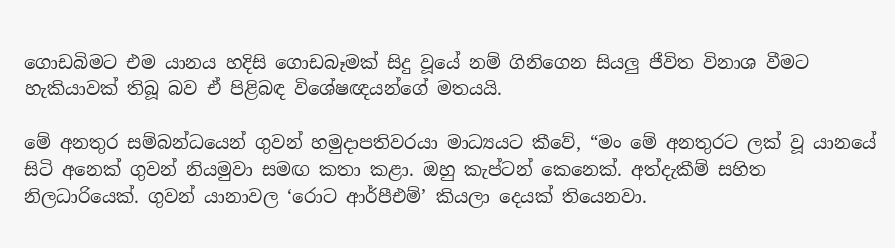ගොඩබිමට එම යානය හදිසි ගොඩබෑමක් සිදු වූයේ නම් ගිනිගෙන සියලු ජීවිත විනාශ වීමට හැකියාවක් තිබූ බව ඒ පිළිබඳ විශේෂඥයන්ගේ මතයයි.

මේ අනතුර සම්බන්ධයෙන් ගුවන් හමුදාපතිවරයා මාධ්‍යයට කීවේ, “මං මේ අනතුරට ලක් වූ යානයේ සිටි අනෙක් ගුවන් නියමුවා සමඟ කතා කළා. ඔහු කැප්ටන් කෙනෙක්. අත්දැකීම් සහිත නිලධාරියෙක්. ගුවන් යානාවල ‘රොට ආර්පීඑම්’ කියලා දෙයක් තියෙනවා.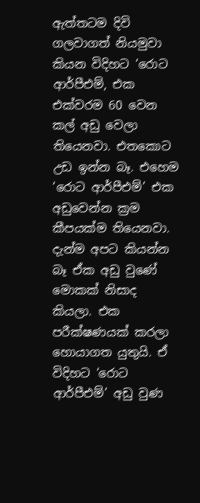ඇත්තටම දිවි ගලවාගත් නියමුවා කියන විදිහට ‘රොට ආර්පීඑම්, එක එක්වරම 60 වෙන කල් අඩු වෙලා තියෙනවා. එතකොට උඩ ඉන්න බෑ. එහෙම ‘රොට ආර්පීඑම්’ එක අඩුවෙන්න ක්‍රම කීපයක්ම තියෙනවා. දැන්ම අපට කියන්න බෑ ඒක අඩු වුණේ මොකක් නිසාද කියලා. එක පරීක්ෂණයක් කරලා හොයාගත යුතුයි. ඒ විදිහට ‘රොට ආර්පීඑම්’ අඩු වුණ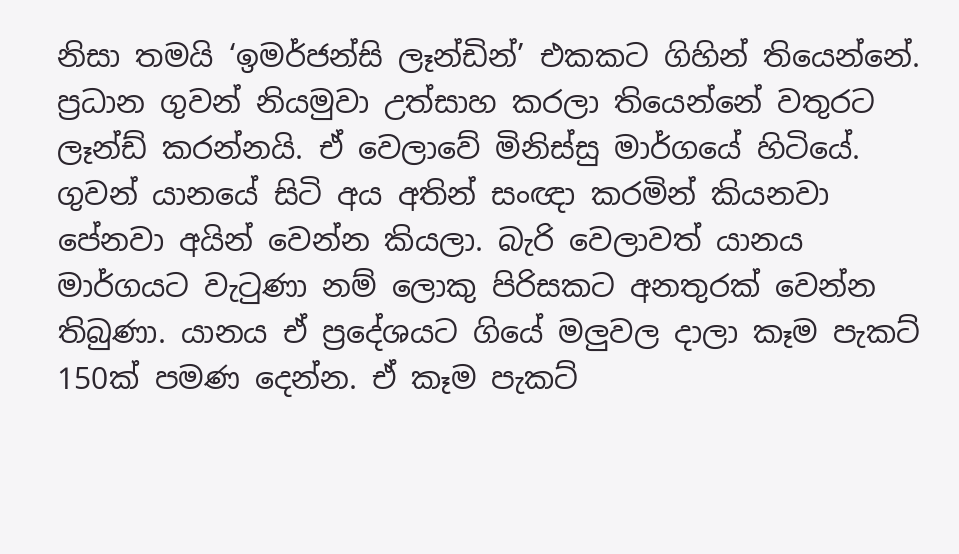නිසා තමයි ‘ඉමර්ජන්සි ලෑන්ඩින්’ එකකට ගිහින් තියෙන්නේ. ප්‍රධාන ගුවන් නියමුවා උත්සාහ කරලා තියෙන්නේ වතුරට ලෑන්ඩ් කරන්නයි. ඒ වෙලාවේ මිනිස්සු මාර්ගයේ හිටියේ. ගුවන් යානයේ සිටි අය අතින් සංඥා කරමින් කියනවා පේනවා අයින් වෙන්න කියලා. බැරි වෙලාවත් යානය මාර්ගයට වැටුණා නම් ලොකු පිරිසකට අනතුරක් වෙන්න තිබුණා. යානය ඒ ප්‍රදේශයට ගියේ මලුවල දාලා කෑම පැකට් 150ක් පමණ දෙන්න. ඒ කෑම පැකට්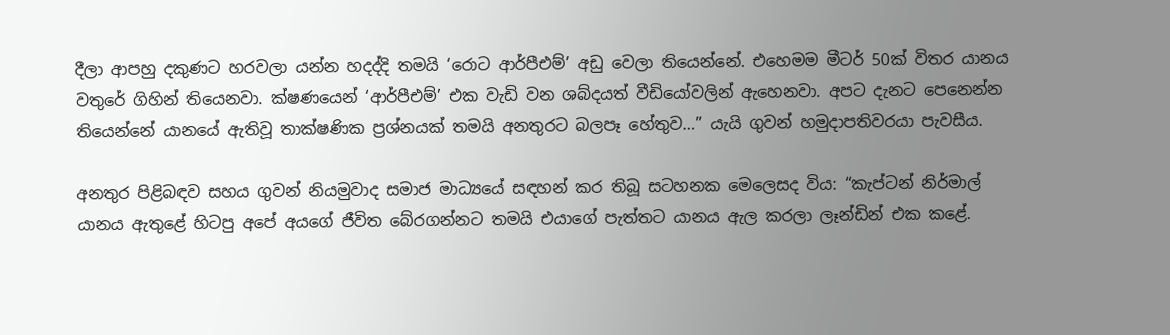දීලා ආපහු දකුණට හරවලා යන්න හදද්දි තමයි ‘රොට ආර්පීඑම්’ අඩු වෙලා තියෙන්නේ. එහෙමම මීටර් 50ක් විතර යානය වතුරේ ගිහින් තියෙනවා. ක්ෂණයෙන් ‘ආර්පීඑම්’ එක වැඩි වන ශබ්දයත් වීඩියෝවලින් ඇහෙනවා. අපට දැනට පෙනෙන්න තියෙන්නේ යානයේ ඇතිවූ තාක්ෂණික ප්‍රශ්නයක් තමයි අනතුරට බලපෑ හේතුව…” යැයි ගුවන් හමුදාපතිවරයා පැවසීය.

අනතුර පිළිබඳව සහය ගුවන් නියමුවාද සමාජ මාධ්‍යයේ සඳහන් කර තිබූ සටහනක මෙලෙසද විය: “කැප්ටන් නිර්මාල් යානය ඇතුළේ හිටපු අපේ අයගේ ජීවිත බේරගන්නට තමයි එයාගේ පැත්තට යානය ඇල කරලා ලෑන්ඩින් එක කළේ.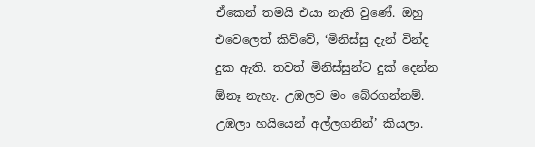ඒකෙන් තමයි එයා නැති වුණේ. ඔහු එවෙලෙත් කිව්වේ, ‘මිනිස්සු දැන් වින්ද දුක ඇති. තවත් මිනිස්සුන්ට දුක් දෙන්න ඕනෑ නැහැ. උඹලව මං බේරගන්නම්. උඹලා හයියෙන් අල්ලගනින්’ කියලා.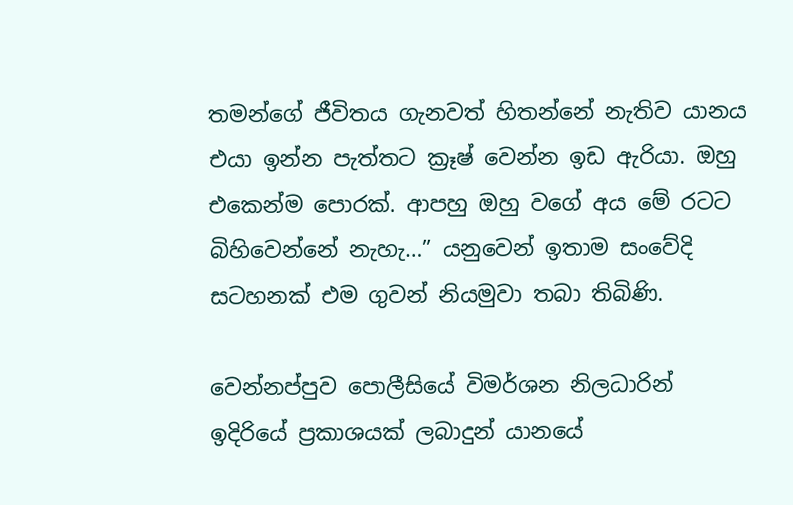තමන්ගේ ජීවිතය ගැනවත් හිතන්නේ නැතිව යානය එයා ඉන්න පැත්තට ක්‍රෑෂ් වෙන්න ඉඩ ඇරියා. ඔහු එකෙන්ම පොරක්. ආපහු ඔහු වගේ අය මේ රටට බිහිවෙන්නේ නැහැ…” යනුවෙන් ඉතාම සංවේදි සටහනක් එම ගුවන් නියමුවා තබා තිබිණි.

වෙන්නප්පුව පොලීසියේ විමර්ශන නිලධාරින් ඉදිරියේ ප්‍රකාශයක් ලබාදුන් යානයේ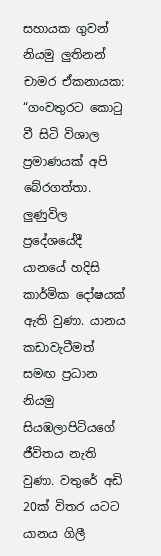සහායක ගුවන් නියමු ලුතිනන් චාමර ඒකනායක: “ගංවතුරට කොටු වී සිටි විශාල ප්‍රමාණයක් අපි බේරගත්තා. ලුණුවිල ප්‍රදේශයේදී යානයේ හදිසි කාර්මික දෝෂයක් ඇති වුණා. යානය කඩාවැටීමත් සමඟ ප්‍රධාන නියමු සියඹලාපිටියගේ ජීවිතය නැති වුණා. වතුරේ අඩි 20ක් විතර යටට යානය ගිලී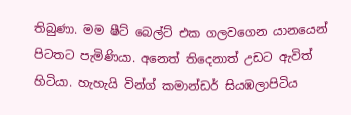තිබුණා. මම ෂීට් බෙල්ට් එක ගලවගෙන යානයෙන් පිටතට පැමිණියා. අනෙත් තිදෙනාත් උඩට ඇවිත් හිටියා. හැහැයි වින්ග් කමාන්ඩර් සියඹලාපිටිය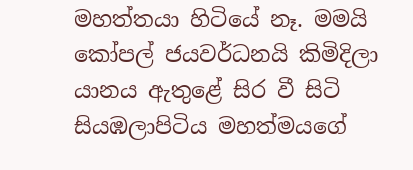මහත්තයා හිටියේ නෑ. මමයි කෝපල් ජයවර්ධනයි කිමිදිලා යානය ඇතුළේ සිර වී සිටි සියඹලාපිටිය මහත්මයගේ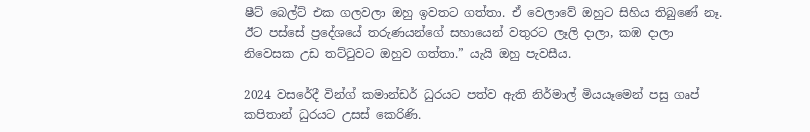ෂීට් බෙල්ට් එක ගලවලා ඔහු ඉවතට ගත්තා. ඒ වෙලාවේ ඔහුට සිහිය තිබුණේ නෑ. ඊට පස්සේ ප්‍රදේශයේ තරුණයන්ගේ සහායෙන් වතුරට ලෑලි දාලා, කඹ දාලා නිවෙසක උඩ තට්ටුවට ඔහුව ගත්තා.” යැයි ඔහු පැවසීය.

2024 වසරේදී වින්ග් කමාන්ඩර් ධුරයට පත්ව ඇති නිර්මාල් මියයෑමෙන් පසු ගෘප් කපිතාන් ධුරයට උසස් කෙරිණි.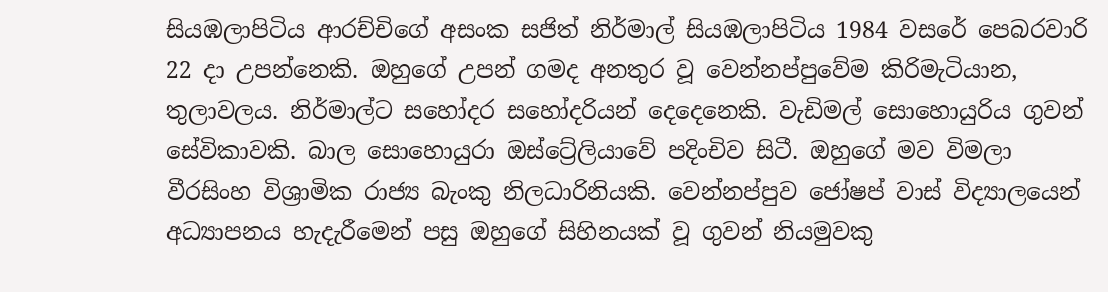සියඹලාපිටිය ආරච්චිගේ අසංක සජිත් නිර්මාල් සියඹලාපිටිය 1984 වසරේ පෙබරවාරි 22 දා උපන්නෙකි. ඔහුගේ උපන් ගමද අනතුර වූ වෙන්නප්පුවේම කිරිමැටියාන, තුලාවලය. නිර්මාල්ට සහෝදර සහෝදරියන් දෙදෙනෙකි. වැඩිමල් සොහොයුරිය ගුවන් සේවිකාවකි. බාල සොහොයුරා ඔස්ට්‍රේලියාවේ පදිංචිව සිටී. ඔහුගේ මව විමලා වීරසිංහ විශ්‍රාමික රාජ්‍ය බැංකු නිලධාරිනියකි. වෙන්නප්පුව ජෝෂප් වාස් විද්‍යාලයෙන් අධ්‍යාපනය හැදැරීමෙන් පසු ඔහුගේ සිහිනයක් වූ ගුවන් නියමුවකු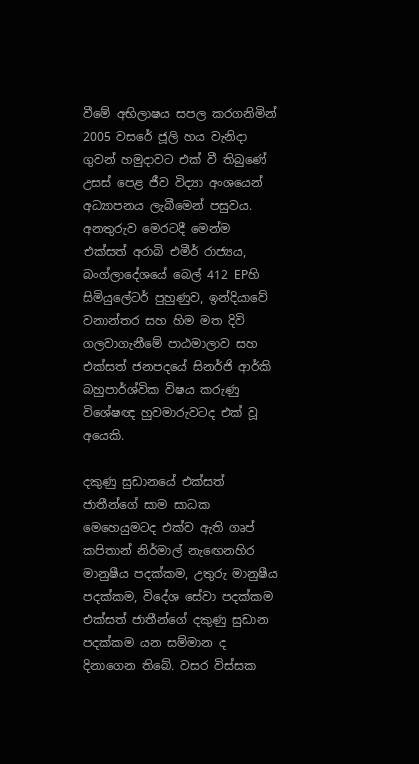වීමේ අභිලාෂය සපල කරගනිමින් 2005 වසරේ ජූලි හය වැනිදා ගුවන් හමුදාවට එක් වී තිබුණේ උසස් පෙළ ජීව විද්‍යා අංශයෙන් අධ්‍යාපනය ලැබීමෙන් පසුවය. අනතුරුව මෙරටදී මෙන්ම එක්සත් අරාබි එමීර් රාජ්‍යය, බංග්ලාදේශයේ බෙල් 412 EPහි සිමියුලේටර් පුහුණුව, ඉන්දියාවේ වනාන්තර සහ හිම මත දිවි ගලවාගැනීමේ පාඨමාලාව සහ එක්සත් ජනපදයේ සිනර්ජි ආර්කි බහුපාර්ශ්වික විෂය කරුණු විශේෂඥ හුවමාරුවටද එක් වූ අයෙකි.

දකුණු සුඩානයේ එක්සත් ජාතීන්ගේ සාම සාධක මෙහෙයුමටද එක්ව ඇති ගෘප් කපිතාන් නිර්මාල් නැඟෙනහිර මානුෂීය පදක්කම, උතුරු මානුෂීය පදක්කම, විදේශ සේවා පදක්කම එක්සත් ජාතීන්ගේ දකුණු සුඩාන පදක්කම යන සම්මාන ද දිනාගෙන තිබේ. වසර විස්සක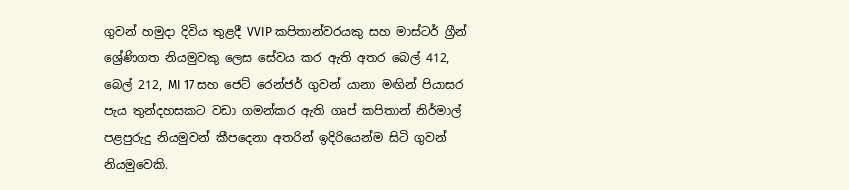ගුවන් හමුදා දිවිය තුළදී VVIP කපිතාන්වරයකු සහ මාස්ටර් ග්‍රීන් ශ්‍රේණිගත නියමුවකු ලෙස සේවය කර ඇති අතර බෙල් 412, බෙල් 212, MI 17 සහ ජෙට් රෙන්ජර් ගුවන් යානා මඟින් පියාසර පැය තුන්දහසකට වඩා ගමන්කර ඇති ගෘප් කපිතාන් නිර්මාල් පළපුරුදු නියමුවන් කීපදෙනා අතරින් ඉදිරියෙන්ම සිටි ගුවන් නියමුවෙකි.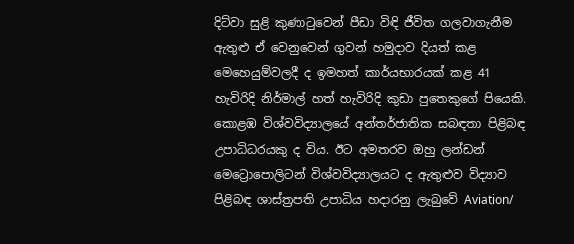දිට්වා සුළි කුණාටුවෙන් පීඩා විඳි ජීවිත ගලවාගැනීම ඇතුළු ඒ වෙනුවෙන් ගුවන් හමුදාව දියත් කළ මෙහෙයුම්වලදී ද ඉමහත් කාර්යභාරයක් කළ 41 හැවිරිදි නිර්මාල් හත් හැවිරිදි කුඩා පුතෙකුගේ පියෙකි. කොළඹ විශ්වවිද්‍යාලයේ අන්තර්ජාතික සබඳතා පිළිබඳ උපාධිධරයකු ද විය. ඊට අමතරව ඔහු ලන්ඩන් මෙට්‍රොපොලිටන් විශ්වවිද්‍යාලයට ද ඇතුළුව විද්‍යාව පිළිබඳ ශාස්ත්‍රපති උපාධිය හදාරනු ලැබුවේ Aviation/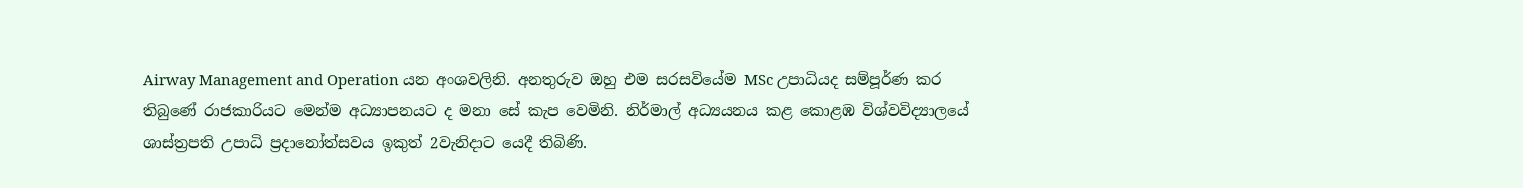Airway Management and Operation යන අංශවලිනි. අනතුරුව ඔහු එම සරසවියේම MSc උපාධියද සම්පූර්ණ කර තිබුණේ රාජකාරියට මෙන්ම අධ්‍යාපනයට ද මනා සේ කැප වෙමිනි. නිර්මාල් අධ්‍යයනය කළ කොළඹ විශ්වවිද්‍යාලයේ ශාස්ත්‍රපති උපාධි ප්‍රදානෝත්සවය ඉකුත් 2වැනිදාට යෙදී තිබිණි.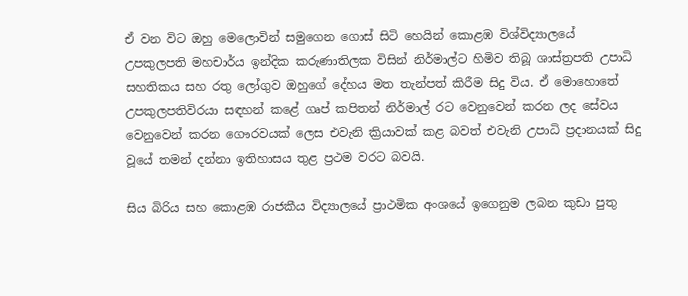ඒ වන විට ඔහු මෙලොවින් සමුගෙන ගොස් සිටි හෙයින් කොළඹ විශ්විද්‍යාලයේ උපකුලපති මහචාර්ය ඉන්දික කරුණාතිලක විසින් නිර්මාල්ට හිමිව තිබූ ශාස්ත්‍රපති උපාධි සහතිකය සහ රතු ලෝගුව ඔහුගේ දේහය මත තැන්පත් කිරීම සිදු විය. ඒ මොහොතේ උපකුලපතිවිරයා සඳහන් කළේ ගෘප් කපිතන් නිර්මාල් රට වෙනුවෙන් කරන ලද සේවය වෙනුවෙන් කරන ගෞරවයක් ලෙස එවැනි ක්‍රියාවක් කළ බවත් එවැනි උපාධි ප්‍රදානයක් සිදු වූයේ තමන් දන්නා ඉතිහාසය තුළ ප්‍රථම වරට බවයි.

සිය බිරිය සහ කොළඹ රාජකීය විද්‍යාලයේ ප්‍රාථමික අංශයේ ඉගෙනුම ලබන කුඩා පුතු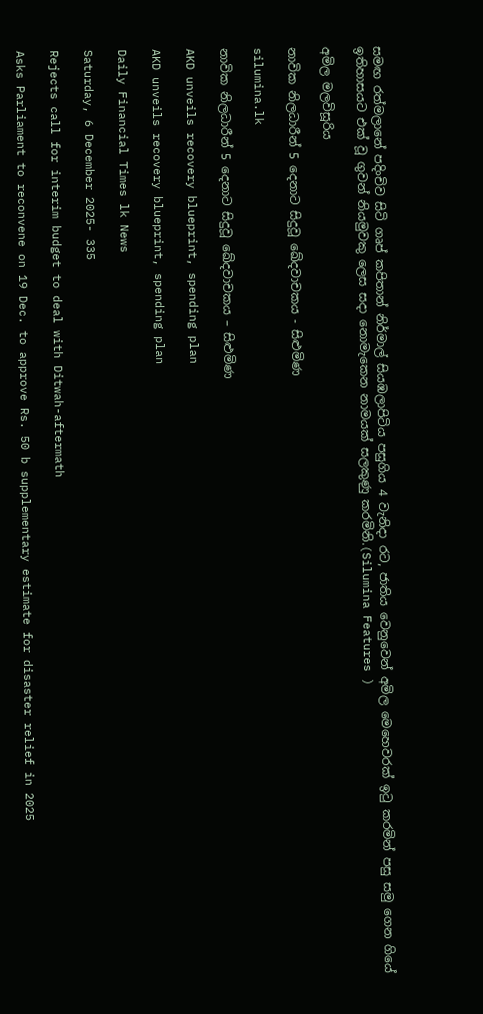සමඟ රත්මලානේ පදිංචිව සිටි ගෘප් කපිතාන් නිර්මාල් සියඹලාපිටිය පසුගිය 4 වැනිදා රට, ජාතිය වෙනුවෙන් අමිල මෙහෙවරක් ඉටු කරමින් පසු සමු ගෙන ගියේ ඉතිහාසයට එක් වූ ගුවන් නියමුවකු ලෙස සදා නොමැකෙන නාමයක් සලකුණු කරමිනි.(Silumina Features )

අමිල මලවිසූරිය

නාවික නිලධාරීන් 5 දෙනාට සිදුවූ ඛේදවාචකය - සිළුමිණ

silumina.lk

නාවික නිලධාරීන් 5 දෙනාට සිදුවූ ඛේදවාචකය – සිළුමිණ

AKD unveils recovery blueprint, spending plan

AKD unveils recovery blueprint, spending plan

Daily Financial Times lk News

Saturday, 6 December 2025- 335

Rejects call for interim budget to deal with Ditwah-aftermath

Asks Parliament to reconvene on 19 Dec. to approve Rs. 50 b supplementary estimate for disaster relief in 2025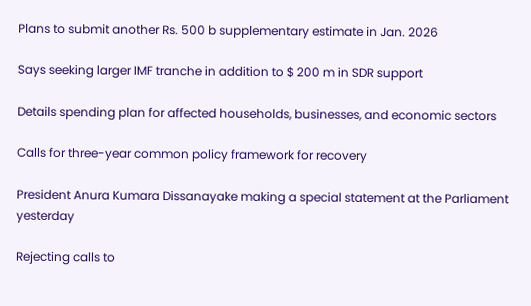Plans to submit another Rs. 500 b supplementary estimate in Jan. 2026

Says seeking larger IMF tranche in addition to $ 200 m in SDR support

Details spending plan for affected households, businesses, and economic sectors

Calls for three-year common policy framework for recovery

President Anura Kumara Dissanayake making a special statement at the Parliament yesterday

Rejecting calls to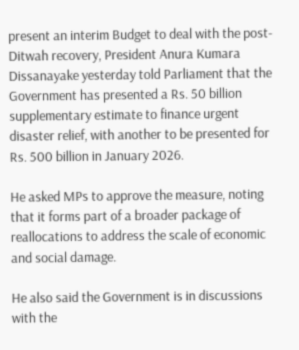present an interim Budget to deal with the post-Ditwah recovery, President Anura Kumara Dissanayake yesterday told Parliament that the Government has presented a Rs. 50 billion supplementary estimate to finance urgent disaster relief, with another to be presented for Rs. 500 billion in January 2026.

He asked MPs to approve the measure, noting that it forms part of a broader package of reallocations to address the scale of economic and social damage.

He also said the Government is in discussions with the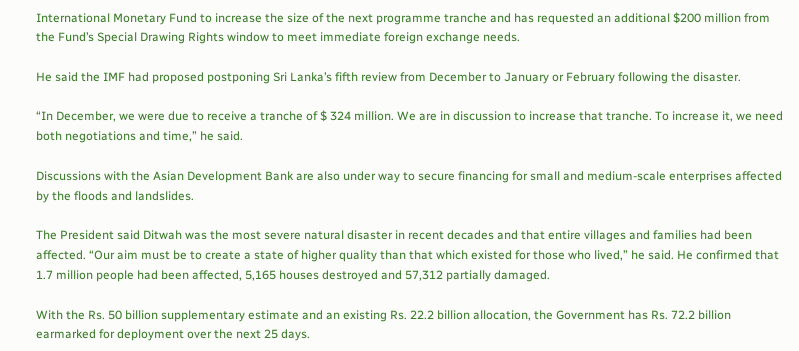International Monetary Fund to increase the size of the next programme tranche and has requested an additional $200 million from the Fund’s Special Drawing Rights window to meet immediate foreign exchange needs.

He said the IMF had proposed postponing Sri Lanka’s fifth review from December to January or February following the disaster.

“In December, we were due to receive a tranche of $ 324 million. We are in discussion to increase that tranche. To increase it, we need both negotiations and time,” he said.

Discussions with the Asian Development Bank are also under way to secure financing for small and medium-scale enterprises affected by the floods and landslides.

The President said Ditwah was the most severe natural disaster in recent decades and that entire villages and families had been affected. “Our aim must be to create a state of higher quality than that which existed for those who lived,” he said. He confirmed that 1.7 million people had been affected, 5,165 houses destroyed and 57,312 partially damaged.

With the Rs. 50 billion supplementary estimate and an existing Rs. 22.2 billion allocation, the Government has Rs. 72.2 billion earmarked for deployment over the next 25 days.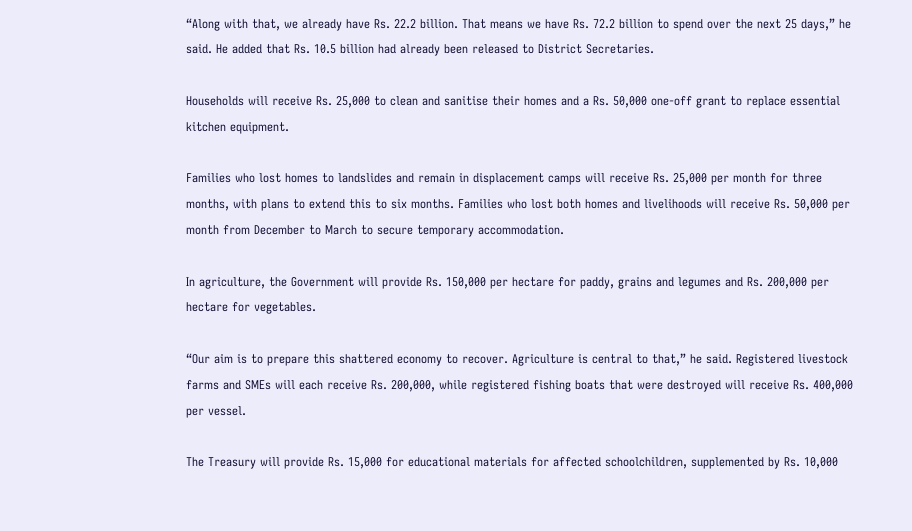“Along with that, we already have Rs. 22.2 billion. That means we have Rs. 72.2 billion to spend over the next 25 days,” he said. He added that Rs. 10.5 billion had already been released to District Secretaries.

Households will receive Rs. 25,000 to clean and sanitise their homes and a Rs. 50,000 one-off grant to replace essential kitchen equipment.

Families who lost homes to landslides and remain in displacement camps will receive Rs. 25,000 per month for three months, with plans to extend this to six months. Families who lost both homes and livelihoods will receive Rs. 50,000 per month from December to March to secure temporary accommodation.

In agriculture, the Government will provide Rs. 150,000 per hectare for paddy, grains and legumes and Rs. 200,000 per hectare for vegetables.

“Our aim is to prepare this shattered economy to recover. Agriculture is central to that,” he said. Registered livestock farms and SMEs will each receive Rs. 200,000, while registered fishing boats that were destroyed will receive Rs. 400,000 per vessel.

The Treasury will provide Rs. 15,000 for educational materials for affected schoolchildren, supplemented by Rs. 10,000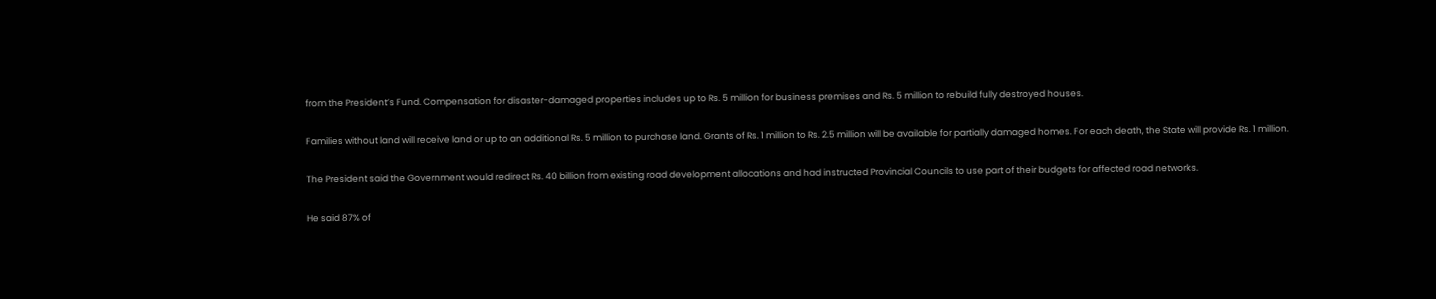from the President’s Fund. Compensation for disaster-damaged properties includes up to Rs. 5 million for business premises and Rs. 5 million to rebuild fully destroyed houses.

Families without land will receive land or up to an additional Rs. 5 million to purchase land. Grants of Rs. 1 million to Rs. 2.5 million will be available for partially damaged homes. For each death, the State will provide Rs. 1 million.

The President said the Government would redirect Rs. 40 billion from existing road development allocations and had instructed Provincial Councils to use part of their budgets for affected road networks.

He said 87% of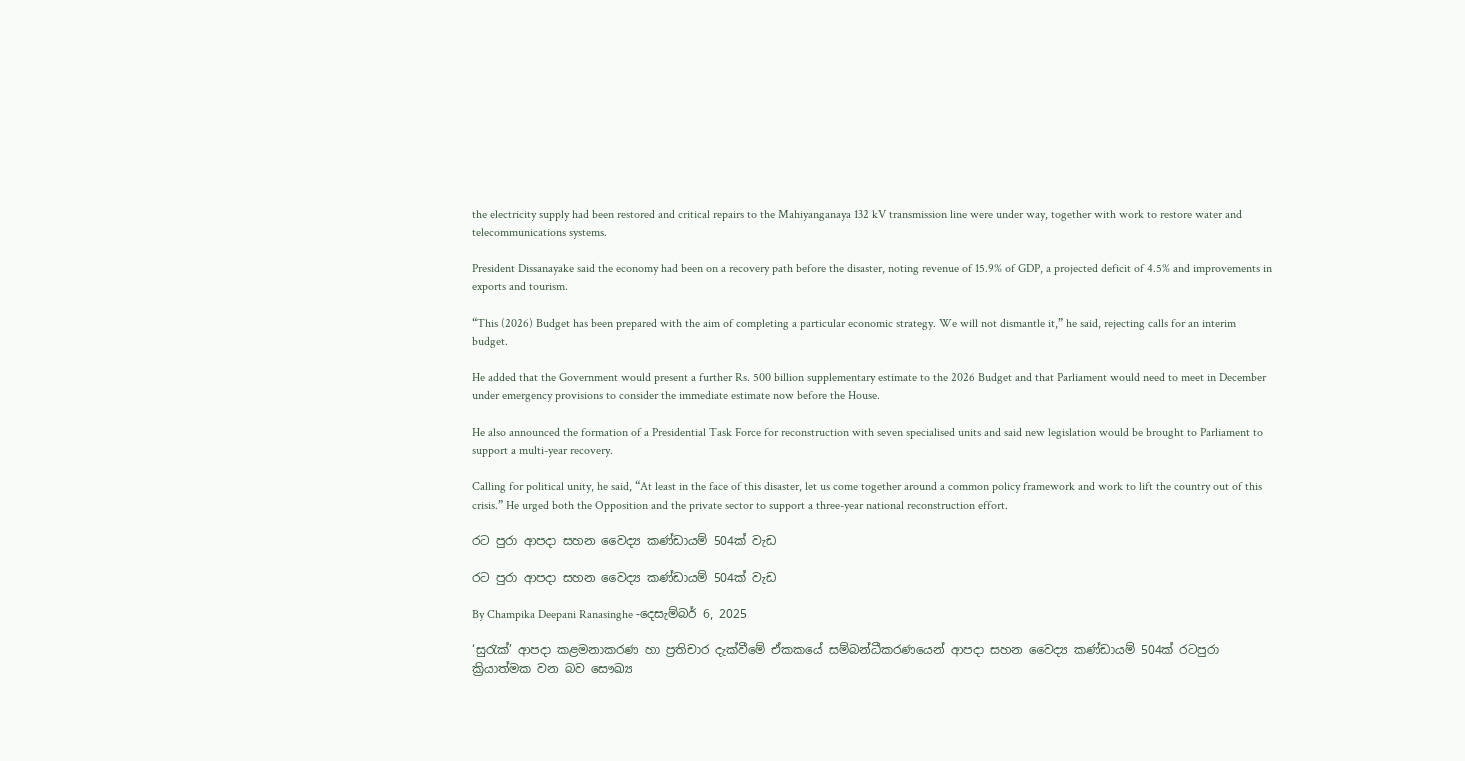the electricity supply had been restored and critical repairs to the Mahiyanganaya 132 kV transmission line were under way, together with work to restore water and telecommunications systems.

President Dissanayake said the economy had been on a recovery path before the disaster, noting revenue of 15.9% of GDP, a projected deficit of 4.5% and improvements in exports and tourism.

“This (2026) Budget has been prepared with the aim of completing a particular economic strategy. We will not dismantle it,” he said, rejecting calls for an interim budget.

He added that the Government would present a further Rs. 500 billion supplementary estimate to the 2026 Budget and that Parliament would need to meet in December under emergency provisions to consider the immediate estimate now before the House.

He also announced the formation of a Presidential Task Force for reconstruction with seven specialised units and said new legislation would be brought to Parliament to support a multi-year recovery.

Calling for political unity, he said, “At least in the face of this disaster, let us come together around a common policy framework and work to lift the country out of this crisis.” He urged both the Opposition and the private sector to support a three-year national reconstruction effort.

රට පුරා ආපදා සහන වෛද්‍ය කණ්ඩායම් 504ක් වැඩ

රට පුරා ආපදා සහන වෛද්‍ය කණ්ඩායම් 504ක් වැඩ

By Champika Deepani Ranasinghe -දෙසැම්බර් 6, 2025

‘සුරැක්’ ආපදා කළමනාකරණ හා ප්‍රතිචාර දැක්වීමේ ඒකකයේ සම්බන්ධීකරණයෙන් ආපදා සහන වෛද්‍ය කණ්ඩායම් 504ක් රටපුරා ක්‍රියාත්මක වන බව සෞඛ්‍ය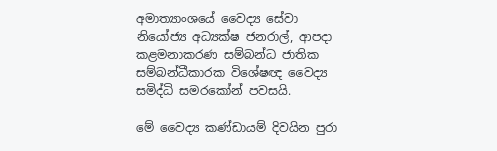අමාත්‍යාංශයේ වෛද්‍ය සේවා නියෝජ්‍ය අධ්‍යක්ෂ ජනරාල්, ආපදා කළමනාකරණ සම්බන්ධ ජාතික සම්බන්ධීකාරක විශේෂඥ වෛද්‍ය සමිද්ධි සමරකෝන් පවසයි.

මේ වෛද්‍ය කණ්ඩායම් දිවයින පුරා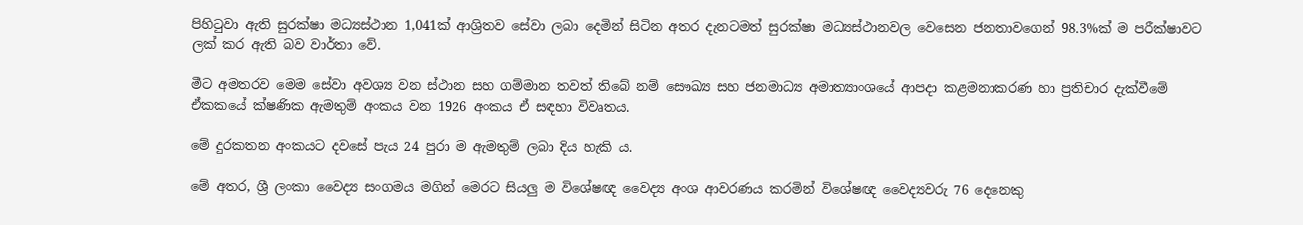පිහිටුවා ඇති සුරක්ෂා මධ්‍යස්ථාන 1,041ක් ආශ්‍රිතව සේවා ලබා දෙමින් සිටින අතර දැනටමත් සුරක්ෂා මධ්‍යස්ථානවල වෙසෙන ජනතාවගෙන් 98.3%ක් ම පරීක්ෂාවට ලක් කර ඇති බව වාර්තා වේ.

මීට අමතරව මෙම සේවා අවශ්‍ය වන ස්ථාන සහ ගම්මාන තවත් තිබේ නම් සෞඛ්‍ය සහ ජනමාධ්‍ය අමාත්‍යාංශයේ ආපදා කළමනාකරණ හා ප්‍රතිචාර දැක්වීමේ ඒකකයේ ක්ෂණික ඇමතුම් අංකය වන 1926 අංකය ඒ සඳහා විවෘතය.

මේ දුරකතන අංකයට දවසේ පැය 24 පුරා ම ඇමතුම් ලබා දිය හැකි ය.

මේ අතර, ශ්‍රී ලංකා වෛද්‍ය සංගමය මගින් මෙරට සියලු ම විශේෂඥ වෛද්‍ය අංශ ආවරණය කරමින් විශේෂඥ වෛද්‍යවරු 76 දෙනෙකු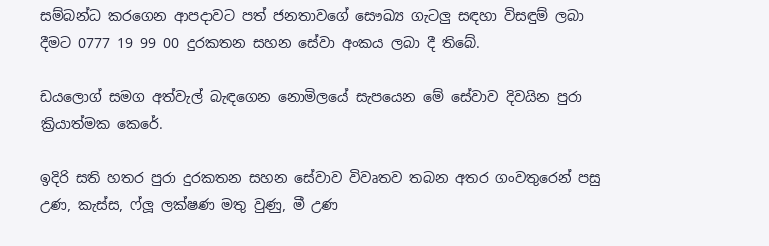සම්බන්ධ කරගෙන ආපදාවට පත් ජනතාවගේ සෞඛ්‍ය ගැටලු සඳහා විසඳුම් ලබා දීමට 0777 19 99 00 දුරකතන සහන සේවා අංකය ලබා දී තිබේ.

ඩයලොග් සමග අත්වැල් බැඳගෙන නොමිලයේ සැපයෙන මේ සේවාව දිවයින පුරා ක්‍රියාත්මක කෙරේ.

ඉදිරි සති හතර පුරා දුරකතන සහන සේවාව විවෘතව තබන අතර ගංවතුරෙන් පසු උණ, කැස්ස, ෆ්ලූ ලක්ෂණ මතු වුණු, මී උණ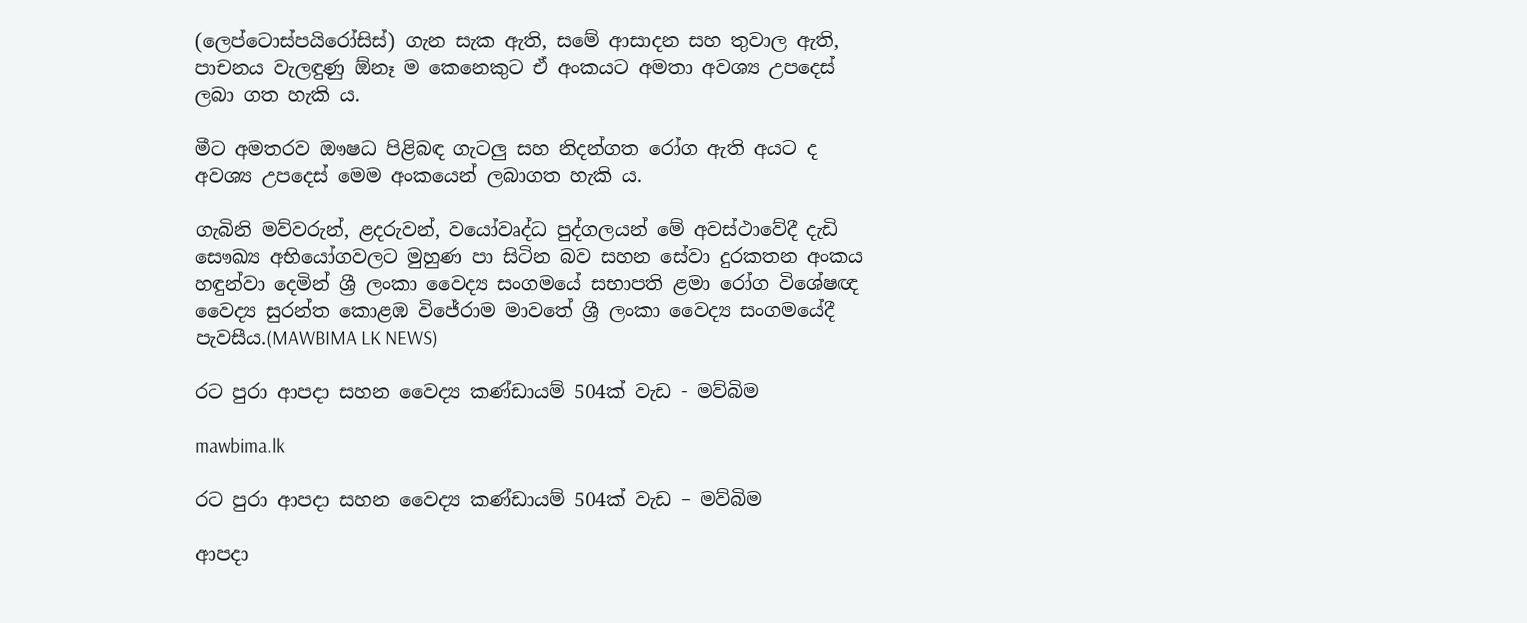(ලෙප්ටොස්පයිරෝසිස්) ගැන සැක ඇති, සමේ ආසාදන සහ තුවාල ඇති, පාචනය වැලඳුණු ඕනෑ ම කෙනෙකුට ඒ අංකයට අමතා අවශ්‍ය උපදෙස් ලබා ගත හැකි ය.

මීට අමතරව ඖෂධ පිළිබඳ ගැටලු සහ නිදන්ගත රෝග ඇති අයට ද අවශ්‍ය උපදෙස් මෙම අංකයෙන් ලබාගත හැකි ය.

ගැබිනි මව්වරුන්, ළදරුවන්, වයෝවෘද්ධ පුද්ගලයන් මේ අවස්ථාවේදී දැඩි සෞඛ්‍ය අභියෝගවලට මුහුණ පා සිටින බව සහන සේවා දුරකතන අංකය හඳුන්වා දෙමින් ශ්‍රී ලංකා වෛද්‍ය සංගමයේ සභාපති ළමා රෝග විශේෂඥ වෛද්‍ය සුරන්ත කොළඹ විජේරාම මාවතේ ශ්‍රී ලංකා වෛද්‍ය සංගමයේදී පැවසීය.(MAWBIMA LK NEWS)

රට පුරා ආපදා සහන වෛද්‍ය කණ්ඩායම් 504ක් වැඩ - මව්බිම

mawbima.lk

රට පුරා ආපදා සහන වෛද්‍ය කණ්ඩායම් 504ක් වැඩ – මව්බිම

ආපදා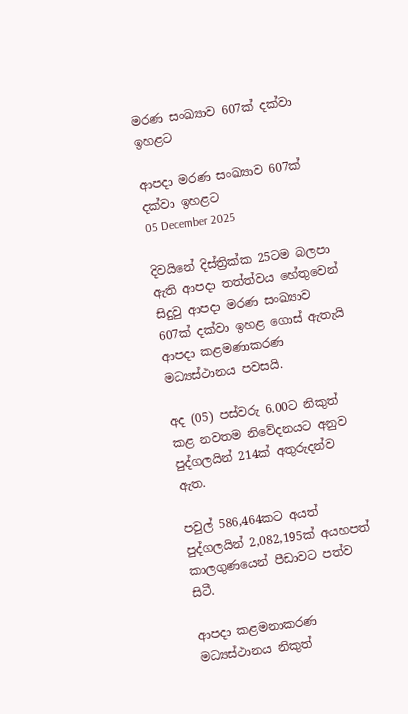මරණ සංඛ්‍යාව 607ක් දක්වා ඉහළට

ආපදා මරණ සංඛ්‍යාව 607ක් දක්වා ඉහළට
05 December 2025

දිවයිනේ දිස්ත්‍රික්ක 25ටම බලපා ඇති ආපදා තත්ත්වය හේතුවෙන් සිදුවු ආපදා මරණ සංඛ්‍යාව 607ක් දක්වා ඉහළ ගොස් ඇතැයි ආපදා කළමණාකරණ මධ්‍යස්ථානය පවසයි.

අද (05) පස්වරු 6.00ට නිකුත් කළ නවතම නිවේදනයට අනුව පුද්ගලයින් 214ක් අතුරුදන්ව ඇත.

පවුල් 586,464කට අයත් පුද්ගලයින් 2,082,195ක් අයහපත් කාලගුණයෙන් පීඩාවට පත්ව සිටී.

ආපදා කළමනාකරණ මධ්‍යස්ථානය නිකුත්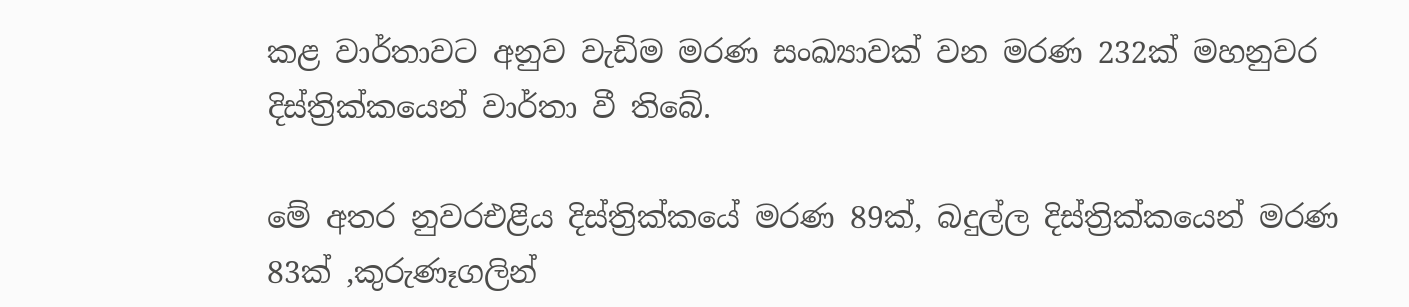කළ වාර්තාවට අනුව වැඩිම මරණ සංඛ්‍යාවක් වන මරණ 232ක් මහනුවර දිස්ත්‍රික්කයෙන් වාර්තා වී තිබේ.

මේ අතර නුවරඑළිය දිස්ත්‍රික්කයේ මරණ 89ක්, බදුල්ල දිස්ත්‍රික්කයෙන් මරණ 83ක් ,කුරුණෑගලින්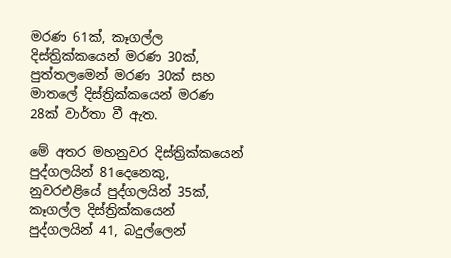මරණ 61ක්, කෑගල්ල දිස්ත්‍රික්කයෙන් මරණ 30ක්, පුත්තලමෙන් මරණ 30ක් සහ මාතලේ දිස්ත්‍රික්කයෙන් මරණ 28ක් වාර්තා වී ඇත.

මේ අතර මහනුවර දිස්ත්‍රික්කයෙන් පුද්ගලයින් 81දෙනෙකු, නුවරඑළියේ පුද්ගලයින් 35ක්, කෑගල්ල දිස්ත්‍රික්කයෙන් පුද්ගලයින් 41, බදුල්ලෙන්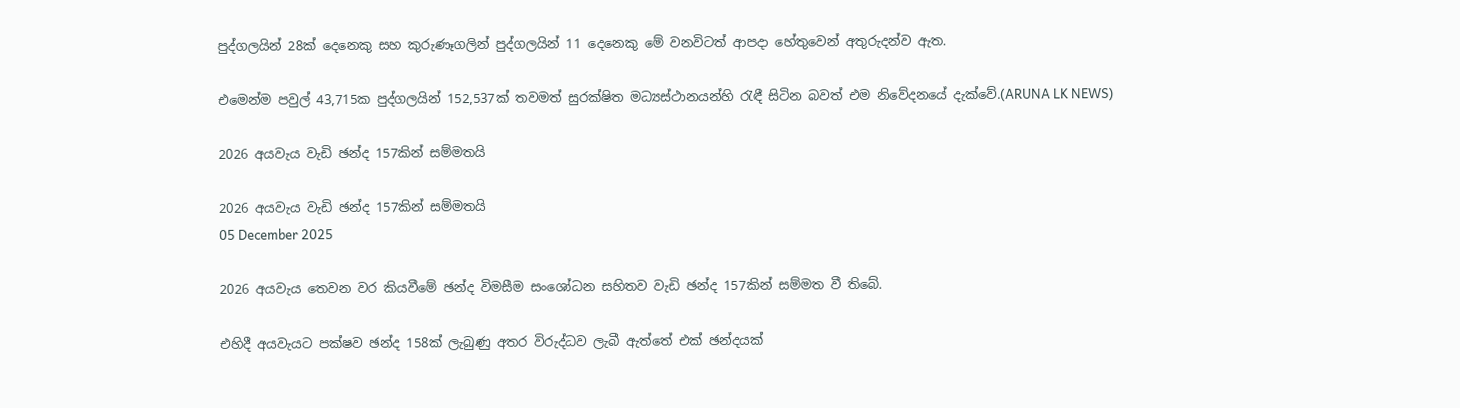පුද්ගලයින් 28ක් දෙනෙකු සහ කුරුණෑගලින් පුද්ගලයින් 11 දෙනෙකු මේ වනවිටත් ආපදා හේතුවෙන් අතුරුදන්ව ඇත.

එමෙන්ම පවුල් 43,715ක පුද්ගලයින් 152,537ක් තවමත් සුරක්ෂිත මධ්‍යස්ථානයන්හි රැඳී සිටින බවත් එම නිවේදනයේ දැක්වේ.(ARUNA LK NEWS)

2026 අයවැය වැඩි ඡන්ද 157කින් සම්මතයි

2026 අයවැය වැඩි ඡන්ද 157කින් සම්මතයි
05 December 2025

2026 අයවැය තෙවන වර කියවීමේ ඡන්ද විමසීම සංශෝධන සහිතව වැඩි ඡන්ද 157කින් සම්මත වී තිබේ.

එහිදී අයවැයට පක්ෂව ඡන්ද 158ක් ලැබුණු අතර විරුද්ධව ලැබී ඇත්තේ එක් ඡන්දයක්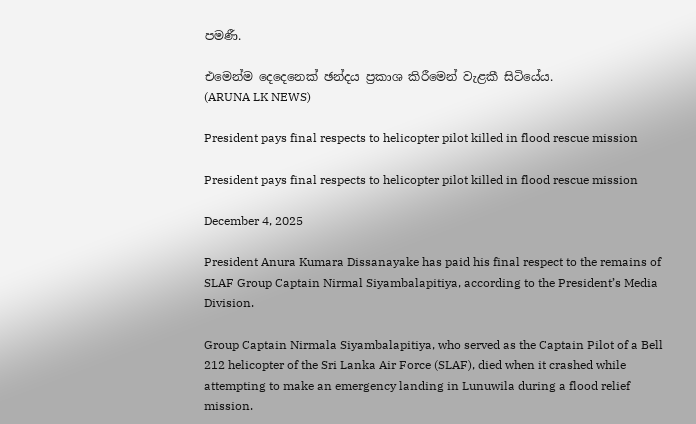පමණී.

එමෙන්ම දෙදෙනෙක් ඡන්දය ප්‍රකාශ කිරීමෙන් වැළකී සිටියේය.
(ARUNA LK NEWS)

President pays final respects to helicopter pilot killed in flood rescue mission

President pays final respects to helicopter pilot killed in flood rescue mission

December 4, 2025

President Anura Kumara Dissanayake has paid his final respect to the remains of SLAF Group Captain Nirmal Siyambalapitiya, according to the President’s Media Division.

Group Captain Nirmala Siyambalapitiya, who served as the Captain Pilot of a Bell 212 helicopter of the Sri Lanka Air Force (SLAF), died when it crashed while attempting to make an emergency landing in Lunuwila during a flood relief mission.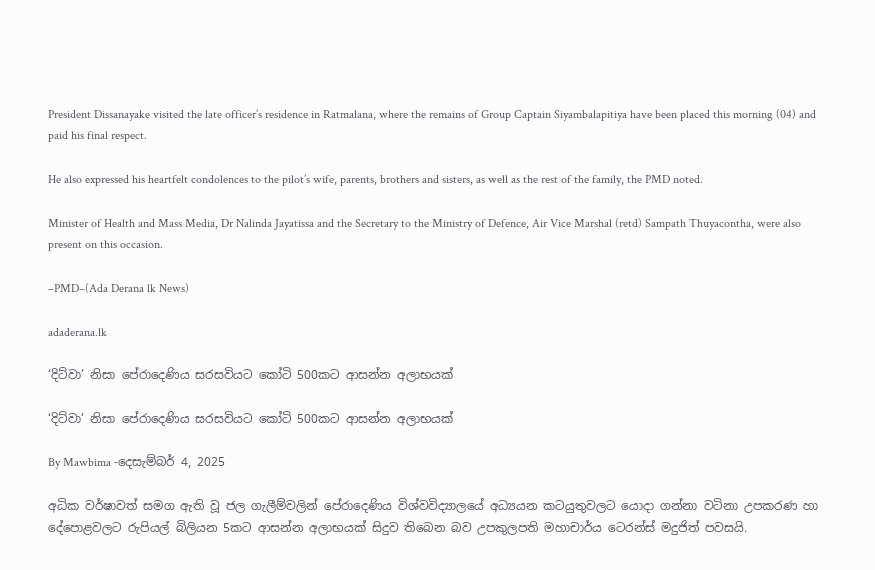President Dissanayake visited the late officer’s residence in Ratmalana, where the remains of Group Captain Siyambalapitiya have been placed this morning (04) and paid his final respect.

He also expressed his heartfelt condolences to the pilot’s wife, parents, brothers and sisters, as well as the rest of the family, the PMD noted.

Minister of Health and Mass Media, Dr Nalinda Jayatissa and the Secretary to the Ministry of Defence, Air Vice Marshal (retd) Sampath Thuyacontha, were also present on this occasion.

–PMD–(Ada Derana lk News)

adaderana.lk

‘දිට්වා’ නිසා පේරාදෙණිය සරසවියට කෝටි 500කට ආසන්න අලාභයක්

‘දිට්වා’ නිසා පේරාදෙණිය සරසවියට කෝටි 500කට ආසන්න අලාභයක්

By Mawbima -දෙසැම්බර් 4, 2025

අධික වර්ෂාවත් සමග ඇති වූ ජල ගැලීම්වලින් පේරාදෙණිය විශ්වවිද්‍යාලයේ අධ්‍යයන කටයුතුවලට යොදා ගන්නා වටිනා උපකරණ හා දේපොළවලට රුපියල් බිලියන 5කට ආසන්න අලාභයක් සිදුව තිබෙන බව උපකුලපති මහාචාර්ය ටෙරන්ස් මදුජිත් පවසයි.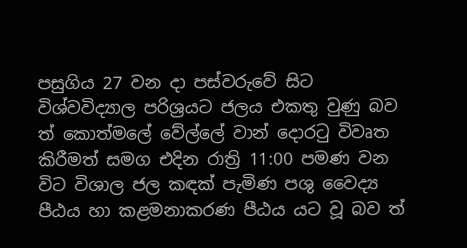පසුගිය 27 වන දා පස්වරුවේ සිට විශ්වවිද්‍යාල පරිශ්‍රයට ජලය එකතු වුණු බව ත් කොත්මලේ වේල්ලේ වාන් දොරටු විවෘත කිරීමත් සමග එදින රාත්‍රි 11:00 පමණ වන විට විශාල ජල කඳක් පැමිණ පශු වෛද්‍ය පීඨය හා කළමනාකරණ පීඨය යට වූ බව ත්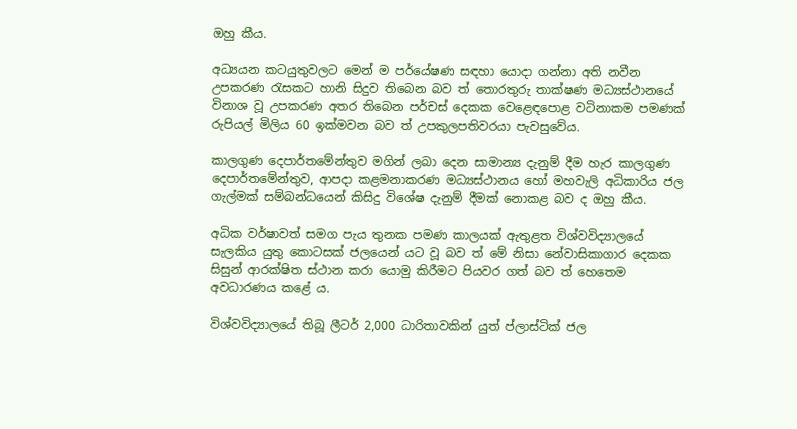ඔහු කීය.

අධ්‍යයන කටයුතුවලට මෙන් ම පර්යේෂණ සඳහා යොදා ගන්නා අති නවීන උපකරණ රැසකට හානි සිදුව තිබෙන බව ත් තොරතුරු තාක්ෂණ මධ්‍යස්ථානයේ විනාශ වූ උපකරණ අතර තිබෙන පර්චස් දෙකක වෙළෙඳපොළ වටිනාකම පමණක් රුපියල් මිලිය 60 ඉක්මවන බව ත් උපකුලපතිවරයා පැවසුවේය.

කාලගුණ දෙපාර්තමේන්තුව මගින් ලබා දෙන සාමාන්‍ය දැනුම් දීම හැර කාලගුණ දෙපාර්තමේන්තුව, ආපදා කළමනාකරණ මධ්‍යස්ථානය හෝ මහවැලි අධිකාරිය ජල ගැල්මක් සම්බන්ධයෙන් කිසිදු විශේෂ දැනුම් දීමක් නොකළ බව ද ඔහු කීය.

අධික වර්ෂාවත් සමග පැය තුනක පමණ කාලයක් ඇතුළත විශ්වවිද්‍යාලයේ සැලකිය යුතු කොටසක් ජලයෙන් යට වූ බව ත් මේ නිසා නේවාසිකාගාර දෙකක සිසුන් ආරක්ෂිත ස්ථාන කරා යොමු කිරීමට පියවර ගත් බව ත් හෙතෙම අවධාරණය කළේ ය.

විශ්වවිද්‍යාලයේ තිබූ ලීටර් 2,000 ධාරිතාවකින් යුත් ප්ලාස්ටික් ජල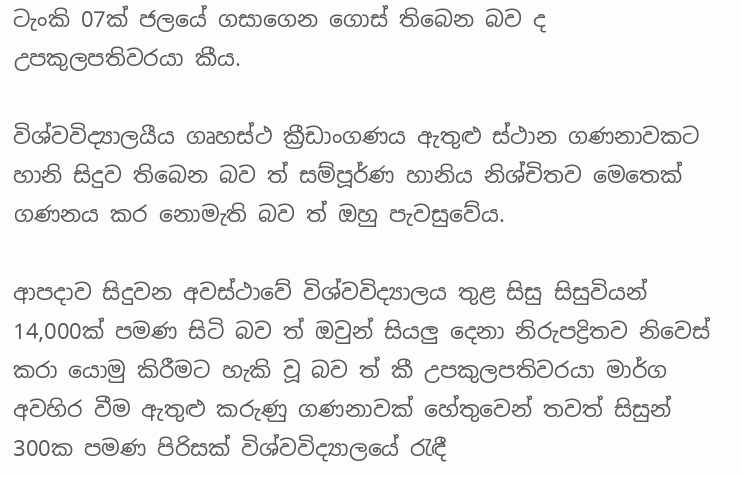ටැංකි 07ක් ජලයේ ගසාගෙන ගොස් තිබෙන බව ද උපකුලපතිවරයා කීය.

විශ්වවිද්‍යාලයීය ගෘහස්ථ ක්‍රීඩාංගණය ඇතුළු ස්ථාන ගණනාවකට හානි සිදුව තිබෙන බව ත් සම්පූර්ණ හානිය නිශ්චිතව මෙතෙක් ගණනය කර නොමැති බව ත් ඔහු පැවසුවේය.

ආපදාව සිදුවන අවස්ථාවේ විශ්වවිද්‍යාලය තුළ සිසු සිසුවියන් 14,000ක් පමණ සිටි බව ත් ඔවුන් සියලු දෙනා නිරුපද්‍රිතව නිවෙස් කරා යොමු කිරීමට හැකි වූ බව ත් කී උපකුලපතිවරයා මාර්ග අවහිර වීම ඇතුළු කරුණු ගණනාවක් හේතුවෙන් තවත් සිසුන් 300ක පමණ පිරිසක් විශ්වවිද්‍යාලයේ රැඳී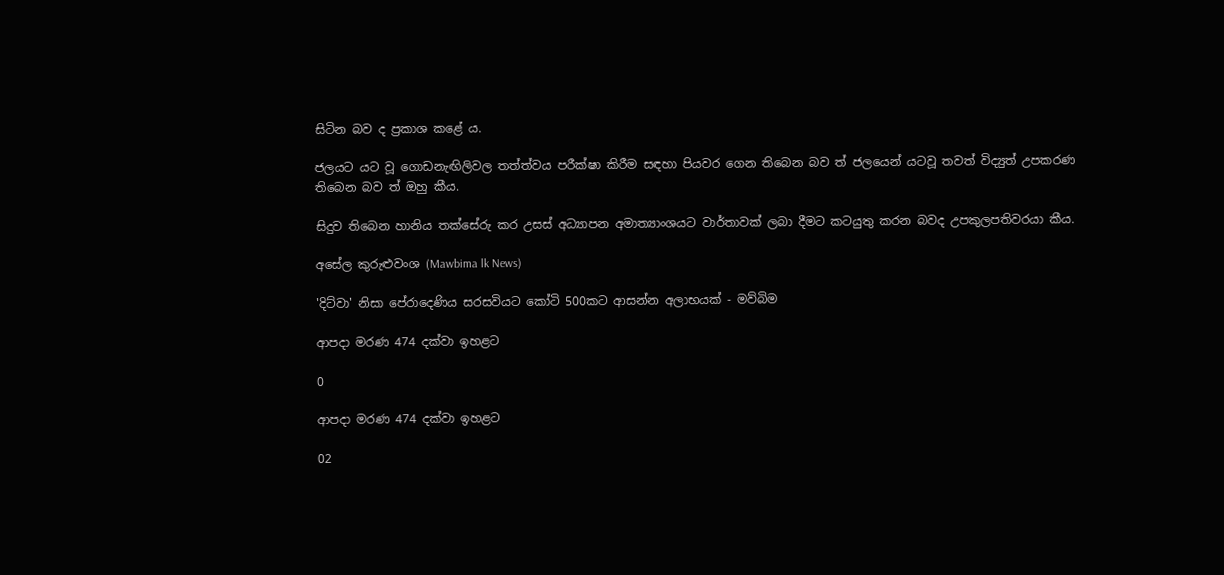සිටින බව ද ප්‍රකාශ කළේ ය.

ජලයට යට වූ ගොඩනැඟිලිවල තත්ත්වය පරීක්ෂා කිරීම සඳහා පියවර ගෙන තිබෙන බව ත් ජලයෙන් යටවූ තවත් විද්‍යුත් උපකරණ තිබෙන බව ත් ඔහු කීය.

සිදුව තිබෙන හානිය තක්සේරු කර උසස් අධ්‍යාපන අමාත්‍යාංශයට වාර්තාවක් ලබා දීමට කටයුතු කරන බවද උපකුලපතිවරයා කීය.

අසේල කුරුළුවංශ (Mawbima lk News)

'දිට්වා' නිසා පේරාදෙණිය සරසවියට කෝටි 500කට ආසන්න අලාභයක් - මව්බිම

ආපදා මරණ 474 දක්වා ඉහළට

0

ආපදා මරණ 474 දක්වා ඉහළට

02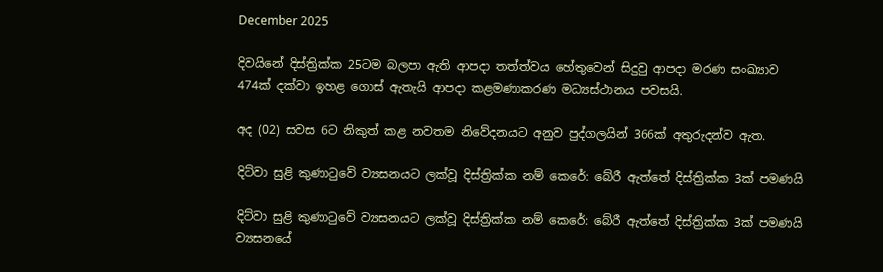December 2025

දිවයිනේ දිස්ත්‍රික්ක 25ටම බලපා ඇති ආපදා තත්ත්වය හේතුවෙන් සිදුවු ආපදා මරණ සංඛ්‍යාව 474ක් දක්වා ඉහළ ගොස් ඇතැයි ආපදා කළමණාකරණ මධ්‍යස්ථානය පවසයි.

අද (02) සවස 6ට නිකුත් කළ නවතම නිවේදනයට අනුව පුද්ගලයින් 366ක් අතුරුදන්ව ඇත.

දිට්වා සුළි කුණාටුවේ ව්‍යසනයට ලක්වූ දිස්ත්‍රික්ක නම් කෙරේ: බේරී ඇත්තේ දිස්ත්‍රික්ක 3ක් පමණයි

දිට්වා සුළි කුණාටුවේ ව්‍යසනයට ලක්වූ දිස්ත්‍රික්ක නම් කෙරේ: බේරී ඇත්තේ දිස්ත්‍රික්ක 3ක් පමණයි
ව්‍යසනයේ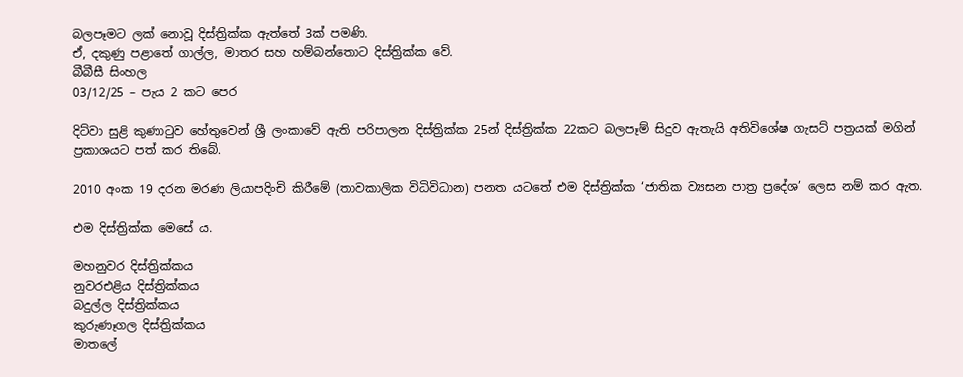බලපෑමට ලක් නොවූ දිස්ත්‍රික්ක ඇත්තේ 3ක් පමණි.
ඒ, දකුණු පළාතේ ගාල්ල, මාතර සහ හම්බන්තොට දිස්ත්‍රික්ක වේ.
බීබීසී සිංහල
03/12/25 – පැය 2 කට පෙර

දිට්වා සුළි කුණාටුව හේතුවෙන් ශ්‍රී ලංකාවේ ඇති පරිපාලන දිස්ත්‍රික්ක 25න් දිස්ත්‍රික්ක 22කට බලපෑම් සිදුව ඇතැයි අතිවිශේෂ ගැසට් පත්‍රයක් මගින් ප්‍රකාශයට පත් කර තිබේ.

2010 අංක 19 දරන මරණ ලියාපදිංචි කිරීමේ (තාවකාලික විධිවිධාන) පනත යටතේ එම දිස්ත්‍රික්ක ‘ජාතික ව්‍යසන පාත්‍ර ප්‍රදේශ’ ලෙස නම් කර ඇත.

එම දිස්ත්‍රික්ක මෙසේ ය.

මහනුවර දිස්ත්‍රික්කය
නුවරඑළිය දිස්ත්‍රික්කය
බදුල්ල දිස්ත්‍රික්කය
කුරුණෑගල දිස්ත්‍රික්කය
මාතලේ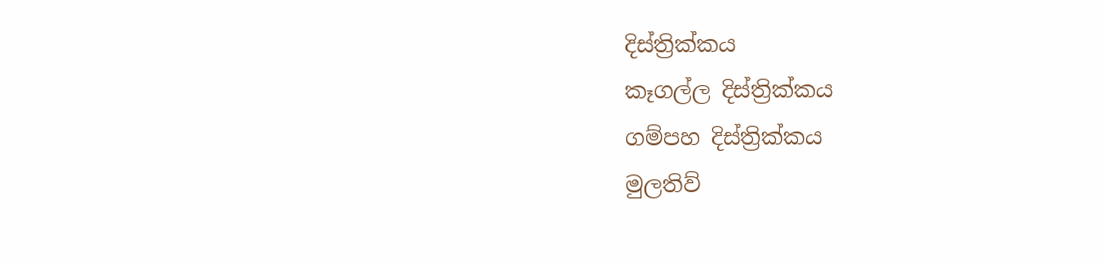දිස්ත්‍රික්කය
කෑගල්ල දිස්ත්‍රික්කය
ගම්පහ දිස්ත්‍රික්කය
මුලතිව්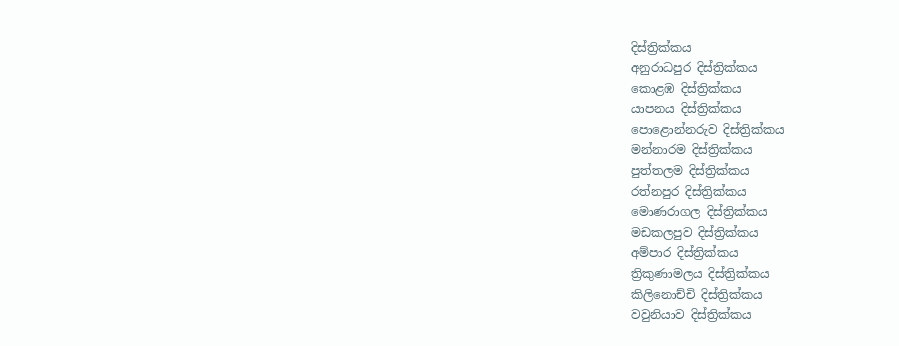දිස්ත්‍රික්කය
අනුරාධපුර දිස්ත්‍රික්කය
කොළඹ දිස්ත්‍රික්කය
යාපනය දිස්ත්‍රික්කය
පොළොන්නරුව දිස්ත්‍රික්කය
මන්නාරම දිස්ත්‍රික්කය
පුත්තලම දිස්ත්‍රික්කය
රත්නපුර දිස්ත්‍රික්කය
මොණරාගල දිස්ත්‍රික්කය
මඩකලපුව දිස්ත්‍රික්කය
අම්පාර දිස්ත්‍රික්කය
ත්‍රිකුණාමලය දිස්ත්‍රික්කය
කිලිනොච්චි දිස්ත්‍රික්කය
වවුනියාව දිස්ත්‍රික්කය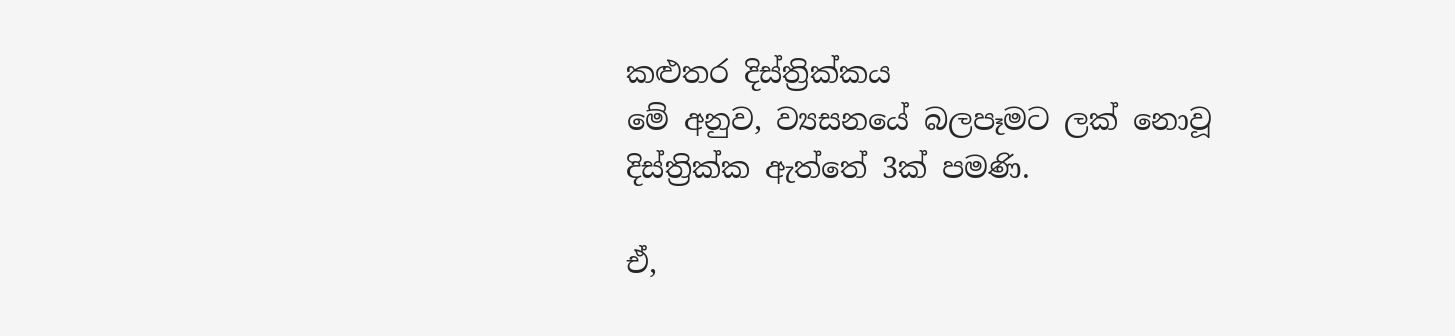කළුතර දිස්ත්‍රික්කය
මේ අනුව, ව්‍යසනයේ බලපෑමට ලක් නොවූ දිස්ත්‍රික්ක ඇත්තේ 3ක් පමණි.

ඒ,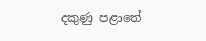දකුණු පළාතේ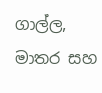ගාල්ල, මාතර සහ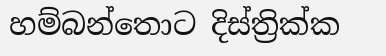හම්බන්තොට දිස්ත්‍රික්ක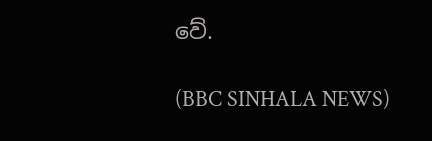වේ.

(BBC SINHALA NEWS)